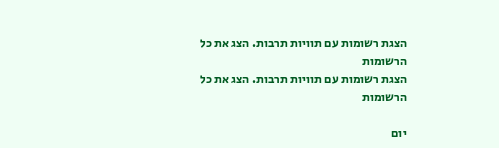הצגת רשומות עם תוויות תרבות. הצג את כל הרשומות
הצגת רשומות עם תוויות תרבות. הצג את כל הרשומות

יום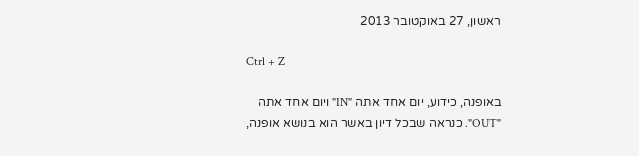ראשון, 27 באוקטובר 2013

Ctrl + Z

באופנה, כידוע, יום אחד אתה "IN" ויום אחד אתה "OUT". כנראה שבכל דיון באשר הוא בנושא אופנה,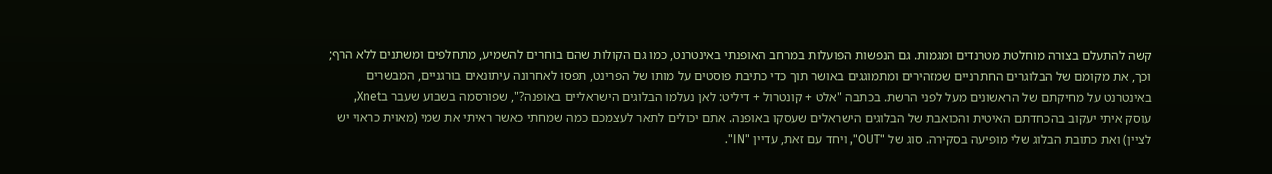קשה להתעלם בצורה מוחלטת מטרנדים ומגמות. גם הנפשות הפועלות במרחב האופנתי באינטרנט, כמו גם הקולות שהם בוחרים להשמיע, מתחלפים ומשתנים ללא הרף; וכך, את מקומם של הבלוגרים החתרניים שמזהירים ומתמוגגים באושר תוך כדי כתיבת פוסטים על מותו של הפרינט, תפסו לאחרונה עיתונאים בורגניים, המבשרים באינטרנט על מחיקתם של הראשונים מעל לפני הרשת. בכתבה "אלט + קונטרול + דיליט: לאן נעלמו הבלוגים הישראליים באופנה?", שפורסמה בשבוע שעבר בXnet, עוסק איתי יעקוב בהכחדתם האיטית והכואבת של הבלוגים הישראלים שעסקו באופנה. אתם יכולים לתאר לעצמכם כמה שמחתי כאשר ראיתי את שמי (מאוית כראוי יש לציין) ואת כתובת הבלוג שלי מופיעה בסקירה. סוג של "OUT", ויחד עם זאת, עדיין "IN".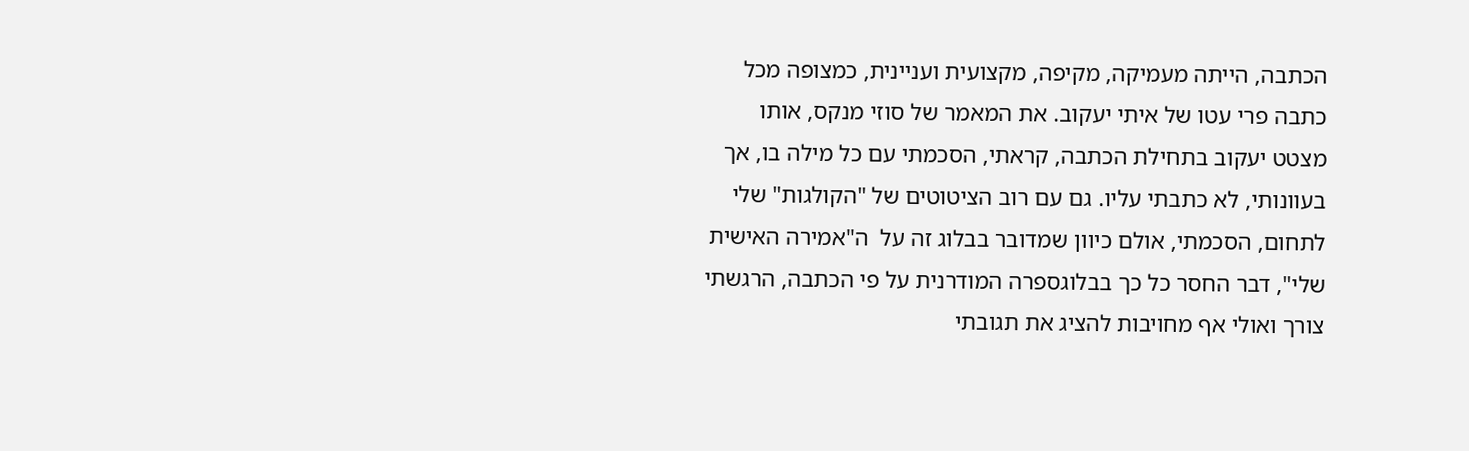הכתבה, הייתה מעמיקה, מקיפה, מקצועית ועניינית, כמצופה מכל כתבה פרי עטו של איתי יעקוב. את המאמר של סוזי מנקס, אותו מצטט יעקוב בתחילת הכתבה, קראתי, הסכמתי עם כל מילה בו, אך בעוונותי, לא כתבתי עליו. גם עם רוב הציטוטים של "הקולגות" שלי לתחום, הסכמתי, אולם כיוון שמדובר בבלוג זה על  ה"אמירה האישית שלי", דבר החסר כל כך בבלוגספרה המודרנית על פי הכתבה, הרגשתי צורך ואולי אף מחויבות להציג את תגובתי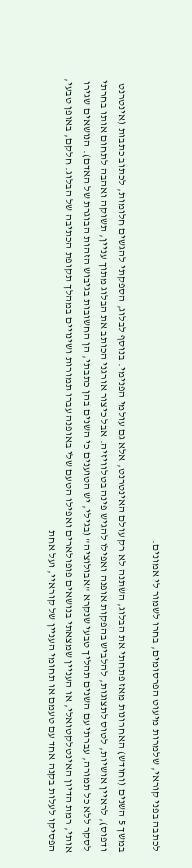לכתבה בפני קוראי, שלמרות מיעוט הפרסומים, בחרו לשמור לי אמונים.

במשך 5 השנים (וחודש) האחרונות מאז פתחתי את הבלוג, השתנה לא רק עולם האינטרנט, אלא גם עולמי הפנימי. בנוסף לבלוג, הספקתי להגשים חלומות, לכתוב כתבות (אינטרנט ודפוס), לראיין אושיות, לטוס לתצוגות, להלביש בהפקות אופנה ואפילו להגיש פינה בטלוויזיה. אבל כיצור אורגני הכותב את הבלוג מתוך עניין, תשוקה ואהבה לתחום אותו בחרתי לסקר ללא כל תמורה, עברתי עם השנים תהליך טבעי שנקרא "אבולוציה" (בגילי, יש הטוענים כי השנים בהן כתבתי, הן החשובות בגיבוש הזהות הבוגרת של האדם). הנושאים שגירו אותי, רמת הדיון האינטלקטואלי, או העניין שמצאתי בנושאים פופולארים ואפילו הטעם שלי באופנה עברו תמורות ושינויים במהלך תקופת הכתיבה של הבלוג. חלקם, באופן טבעי, הפסיקו לעלות בקנה אחד עם טעמם או תחומי העניין של קוראיי, ועל אחת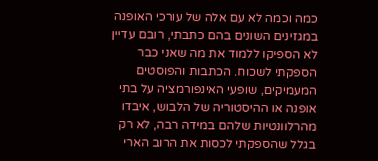כמה וכמה לא עם אלה של עורכי האופנה במגזינים השונים בהם כתבתי, רובם עדיין לא הספיקו ללמוד את מה שאני כבר הספקתי לשכוח. הכתבות והפוסטים המעמיקים, שופעי האינפורמציה על בתי אופנה או ההיסטוריה של הלבוש, איבדו מהרלוונטיות שלהם במידה רבה, לא רק בגלל שהספקתי לכסות את הרוב הארי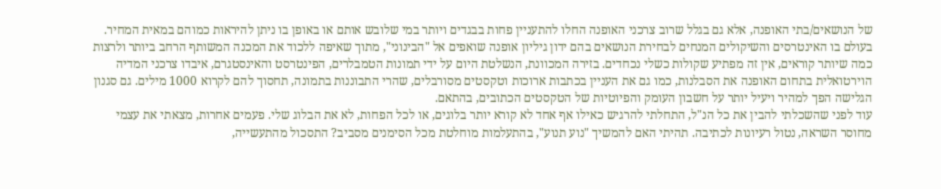של הנושאים/בתי האופנה, אלא גם בגלל שרוב צרכני האופנה החלו להתעניין פחות בבגדים ויותר במי שלובש אותם או באופן בו ניתן להיראות כמוהם במאית המחיר. בעולם בו האינטרסים והשיקולים המנחים לבחירת הנושאים בהם ידון גיליון אופנה שואפים אל "הבינוני", מתוך שאיפה ללכוד את המכנה המשותף הרחב ביותר ולרצות כמה שיותר קוראים, אין זה מפתיע שקולות כשלי נכחדים. בזירה המכוונת, הנשלטת היום על ידי תמונות הטמבלרים, הפינטרסט והאינסטגרם, איבדו צרכני המדיה הוירטואלית בתחום האופנה את הסבלנות, כמו גם את העניין בכתבות ארוכות וטקסטים מסורבלים, שהרי התבוננות בתמונה, תחסוך להם לקרוא 1000 מילים. גם סגנון הגלישה הפך למהיר ויעיל יותר על חשבון העומק והפיוטיות של הטקסטים הכתובים, בהתאם.
עוד לפני שהשכלתי להבין את כל הנ"ל, התחלתי להרגיש כאילו אף אחד לא קורא יותר בלוגים, או לכל הפחות, לא את הבלוג שלי. פעמים אחרות, מצאתי את עצמי מחוסר השראה, נטול רעיונות לכתיבה. תהיתי האם להמשיך "נוע תנוע", בהתעלמות מוחלטת מכל הסימנים מסביב? התסכול מהתעשייה,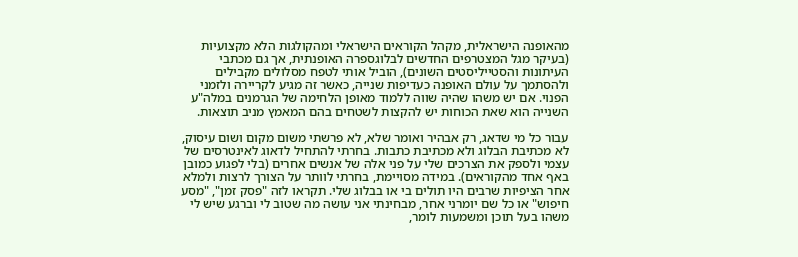מהאופנה הישראלית, מקהל הקוראים הישראלי ומהקולגות הלא מקצועיות (בעיקר מגל המצטרפים החדשים לבלוגספרה האופנתית, אך גם מכתבי העיתונות והסטייליסטים השונים), הוביל אותי לטפח מסלולים מקבילים ולהסתמך על עולם האופנה כעדיפות שנייה, כאשר זה מגיע לקריירה ולזמני הפנוי. אם יש משהו שהיה שווה ללמוד מאופן הלחימה של הגרמנים במלה"ע השנייה הוא שאת הכוחות יש להקצות לשטחים בהם המאמץ מניב תוצאות.

עבור כל מי שדאג, רק אבהיר ואומר שלא, לא פרשתי משום מקום ושום עיסוק, לא מכתיבת הבלוג ולא מכתיבת כתבות. בחרתי להתחיל לדאוג לאינטרסים של עצמי ולספק את הצרכים שלי על פני אלה של אנשים אחרים (בלי לפגוע כמובן באף אחד מהקוראים). במידה מסויימת, בחרתי לוותר על הצורך לרצות ולמלא אחר הציפיות שרבים היו תולים בי או בבלוג שלי. תקראו לזה "פסק זמן", "מסע חיפוש" או כל שם יומרני אחר, מבחינתי אני עושה מה שטוב לי וברגע שיש לי משהו בעל תוכן ומשמעות לומר,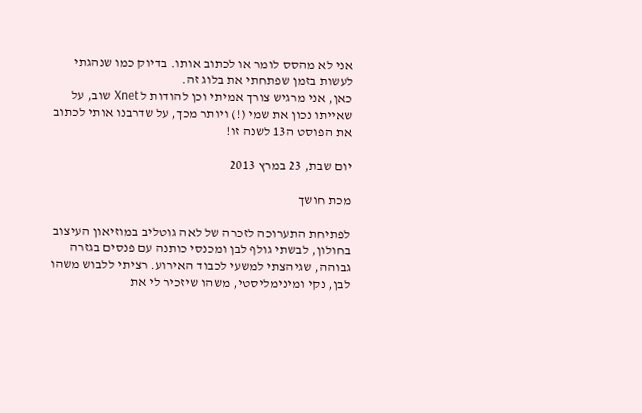אני לא מהסס לומר או לכתוב אותו. בדיוק כמו שנהגתי לעשות בזמן שפתחתי את בלוג זה.
כאן, אני מרגיש צורך אמיתי וכן להודות ל Xnet שוב, על שאייתו נכון את שמי (!) ויותר מכך, על שדרבנו אותי לכתוב את הפוסט ה13 לשנה זו!

יום שבת, 23 במרץ 2013

מכת חושך

לפתיחת התערוכה לזכרה של לאה גוטליב במוזיאון העיצוב בחולון, לבשתי גולף לבן ומכנסי כותנה עם פנסים בגזרה גבוהה, שגיהצתי למשעי לכבוד האירוע. רציתי ללבוש משהו לבן, נקי ומינימליסטי, משהו שיזכיר לי את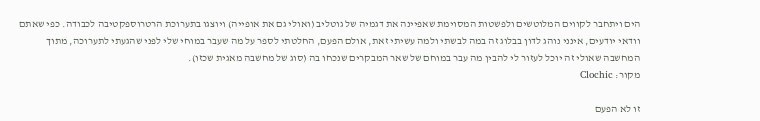הים ויתחבר לקווים המלוטשים ולפשטות המסוימת שאפיינה את דגמיה של גוטליב (ואולי גם את אופייה) ויוצגו בתערוכת הרטרוספקטיבה לכבודה. כפי שאתם וודאי יודעים, אינני נוהג לדון בבלוג זה במה לבשתי ולמה עשיתי זאת, אולם הפעם, החלטתי לספר על מה שעבר במוחי שלי לפני שהגעתי לתערוכה, מתוך המחשבה שאולי זה יוכל לעזור לי להבין מה עבר במוחם של שאר המבקרים שנכחו בה (סוג של מחשבה מאגית שכזו).
מקור: Clochic

זו לא הפעם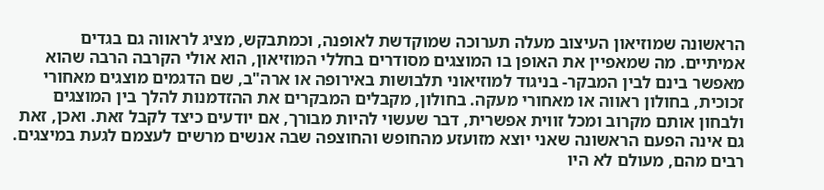הראשונה שמוזיאון העיצוב מעלה תערוכה שמוקדשת לאופנה, וכמתבקש, מציג לראווה גם בגדים אמיתיים. מה שמאפיין את האופן בו המוצגים מסודרים בחללי המוזיאון, הוא אולי הקרבה הרבה שהוא מאפשר בינם לבין המבקר- בניגוד למוזיאוני תלבושות באירופה או ארה"ב, שם הדגמים מוצגים מאחורי זכוכית, בחולון ראווה או מאחורי מעקה. בחולון, מקבלים המבקרים את ההזדמנות להלך בין המוצגים ולבחון אותם מקרוב ומכל זווית אפשרית, דבר שעשוי להיות מבורך, אם יודעים כיצד לקבל זאת. ואכן, זאת גם אינה הפעם הראשונה שאני יוצא מזועזע מהחופש והחוצפה שבה אנשים מרשים לעצמם לגעת במיצגים. רבים מהם, מעולם לא היו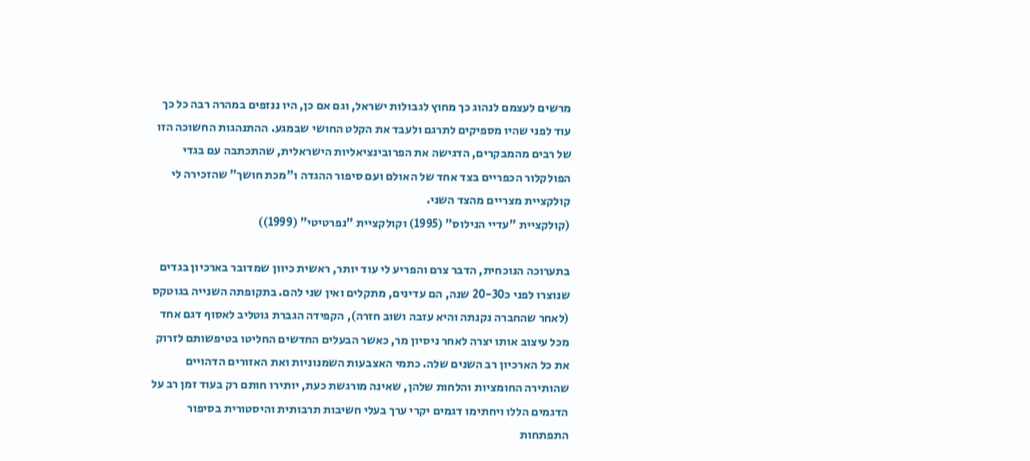מרשים לעצמם לנהוג כך מחוץ לגבולות ישראל, וגם אם כן, היו ננזפים במהרה רבה כל כך עוד לפני שהיו מספיקים לתרגם ולעבד את הקלט החושי שבמגע. ההתנהגות החשוכה הזו של רבים מהמבקרים, הדגישה את הפרובינציאליות הישראלית, שהתכתבה עם בגדי הפולקלור הכפריים בצד אחד של האולם ועם סיפור ההגדה ו"מכת חושך" שהזכירה לי קולקציית מצריים מהצד השני.
(קולקציית "עדיי הנילוס" (1995) וקולקציית "נפרטיטי" (1999))

בתערוכה הנוכחית, הדבר צרם והפריע לי עוד יותר, ראשית כיוון שמדובר בארכיון בגדים שנוצרו לפני כ20-30 שנה, הם עדינים, מתקלים ואין שני להם. בתקופתה השנייה בגוטקס (לאחר שהחברה נקנתה והיא עזבה ושוב חזרה), הקפידה הגברת גוטליב לאסוף דגם אחד מכל עיצוב אותו יצרה לאחר ניסיון מר, כאשר הבעלים החדשים החליטו בטיפשותם לזרוק את כל הארכיון רב השנים שלה. כתמי האצבעות השמנוניות ואת האזורים הדהויים שהותירה החומציות והלחות שלהן, שאינה מורגשת כעת, יותירו חותם רק בעוד זמן רב על הדגמים הללו ויחתימו דגמים יקרי ערך בעלי חשיבות תרבותית והיסטורית בסיפור התפתחות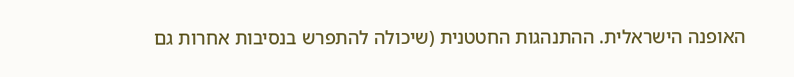האופנה הישראלית. ההתנהגות החטטנית (שיכולה להתפרש בנסיבות אחרות גם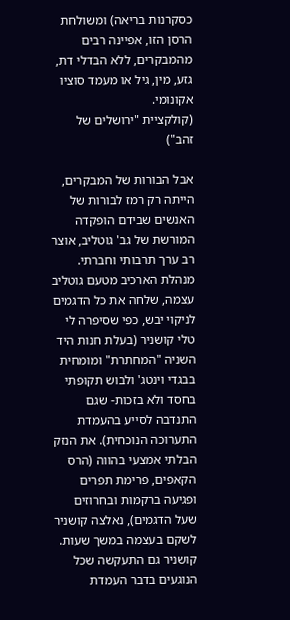כסקרנות בריאה) ומשולחת הרסן הזו, אפיינה רבים מהמבקרים, ללא הבדלי דת, גזע, מין, גיל או מעמד סוציו אקונומי.
(קולקציית "ירושלים של זהב")

אבל הבורות של המבקרים, הייתה רק רמז לבורות של האנשים שבידם הופקדה המורשת של גב' גוטליב, אוצר רב ערך תרבותי וחברתי. מנהלת הארכיב מטעם גוטליב עצמה, שלחה את כל הדגמים לניקוי יבש, כפי שסיפרה לי טלי קושניר (בעלת חנות היד השניה "המחתרת" ומומחית בבגדי וינטג' ולבוש תקופתי בחסד ולא בזכות- שגם התנדבה לסייע בהעמדת התערוכה הנוכחית). את הנזק הבלתי אמצעי בהווה (הרס הקאפים, פרימת תפרים ופגיעה ברקמות ובחרוזים שעל הדגמים), נאלצה קושניר לשקם בעצמה במשך שעות. קושניר גם התעקשה שכל הנוגעים בדבר העמדת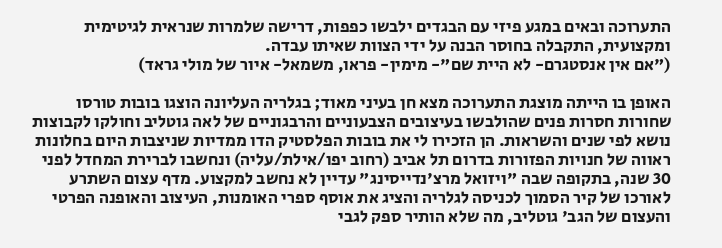התערוכה ובאים במגע פיזי עם הבגדים ילבשו כפפות, דרישה שלמרות שנראית לגיטימית ומקצועית, התקבלה בחוסר הבנה על ידי הצוות שאיתו עבדה.
("אם אין אנסטגרם- לא היית שם"- מימין- פראו, משמאל- איור של מולי גראד)

האופן בו הייתה מוצגת התערוכה מצא חן בעיני מאוד; בגלריה העליונה הוצגו בובות טורסו שחורות חסרות פנים שהולבשו בעיצובים הצבעוניים והרבגוניים של לאה גוטליב וחולקו לקבוצות נושא לפי שנים והשראות. הן הזכירו לי את בובות הפלסטיק הדו ממדיות שניצבות היום בחלונות ראווה של חנויות הפזורות בדרום תל אביב (רחוב יפו/אילת/עליה) ונחשבו לברירת המחדל לפני 30 שנה, בתקופה שבה "ויזואל מרצ'נדייסינג" עדיין לא נחשב למקצוע. מדף עצום השתרע לאורכו של קיר הסמוך לכניסה לגלריה והציג את אוסף ספרי האומנות, העיצוב והאופנה הפרטי והעצום של הגב' גוטליב, מה שלא הותיר ספק לגבי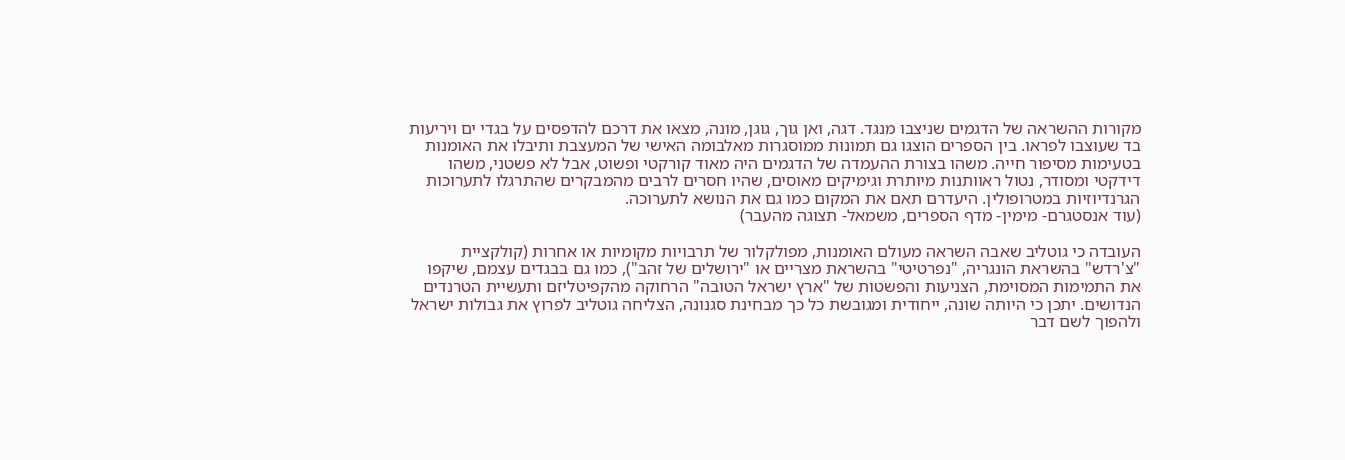מקורות ההשראה של הדגמים שניצבו מנגד. דגה, ואן גוך, גוגן, מונה, מצאו את דרכם להדפסים על בגדי ים ויריעות בד שעוצבו לפראו. בין הספרים הוצגו גם תמונות ממוסגרות מאלבומה האישי של המעצבת ותיבלו את האומנות בטעימות מסיפור חייה. משהו בצורת ההעמדה של הדגמים היה מאוד קורקטי ופשוט, אבל לא פשטני, משהו דידקטי ומסודר, נטול ראוותנות מיותרת וגימיקים מאוסים, שהיו חסרים לרבים מהמבקרים שהתרגלו לתערוכות הגרנדיוזיות במטרופולין. היעדרם תאם את המקום כמו גם את הנושא לתערוכה.
(עוד אנסטגרם- מימין- מדף הספרים, משמאל- תצוגה מהעבר)

העובדה כי גוטליב שאבה השראה מעולם האומנות, מפולקלור של תרבויות מקומיות או אחרות (קולקציית "צ'רדש" בהשראת הונגריה, "נפרטיטי" בהשראת מצריים או "ירושלים של זהב"), כמו גם בבגדים עצמם, שיקפו את התמימות המסוימת, הצניעות והפשטות של "ארץ ישראל הטובה" הרחוקה מהקפיטליזם ותעשיית הטרנדים הנדושים. יתכן כי היותה שונה, ייחודית ומגובשת כל כך מבחינת סגנונה, הצליחה גוטליב לפרוץ את גבולות ישראל ולהפוך לשם דבר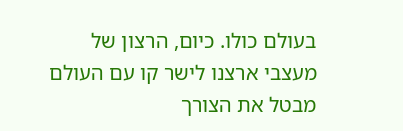בעולם כולו. כיום, הרצון של מעצבי ארצנו לישר קו עם העולם מבטל את הצורך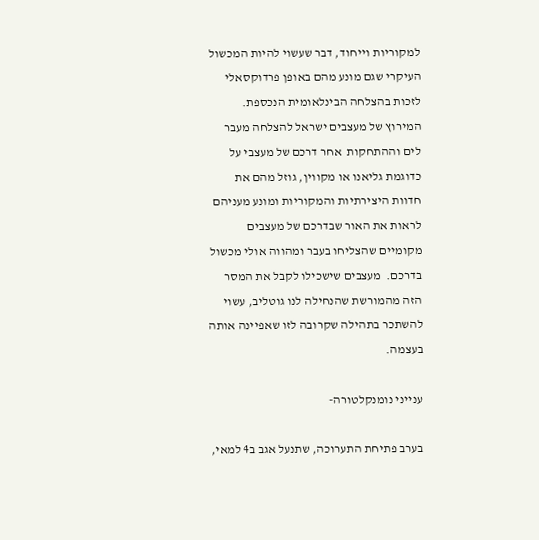למקוריות וייחוד, דבר שעשוי להיות המכשול העיקרי שגם מונע מהם באופן פרדוקסאלי לזכות בהצלחה הבינלאומית הנכספת. המירוץ של מעצבים ישראל להצלחה מעבר לים וההתחקות  אחר דרכם של מעצבי על כדוגמת גליאנו או מקווין, גוזל מהם את חדוות היצירתיות והמקוריות ומונע מעניהם לראות את האור שבדרכם של מעצבים מקומיים שהצליחו בעבר ומהווה אולי מכשול בדרכם.  מעצבים שישכילו לקבל את המסר הזה מהמורשת שהנחילה לנו גוטליב, עשוי להשתכר בתהילה שקרובה לזו שאפיינה אותה בעצמה.

ענייני נומנקלטורה-

בערב פתיחת התערוכה, שתנעל אגב ב4 למאי,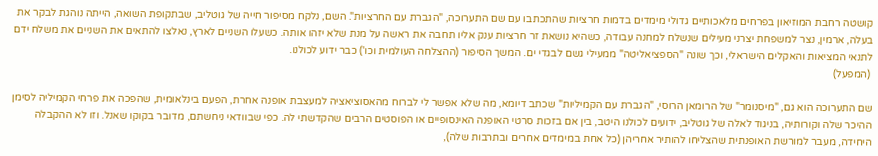קושטה רחבת המוזיאון בפרחים מלאכותיים גדולי מימדים בדמות חרציות שהתכתבו עם שם התערוכה, "הגברת עם החרציות". השם, נלקח מסיפור חייה של גוטליב, שבתקופת השואה, הייתה נוהגת לבקר את בעלה, ארמין, נצר למשפחת יצרני מעילים שנשלח למחנה עבודה, כשהיא נושאת זר חרציות ענק אליו תחבה את ראשה על מנת שלא יזהו אותה. כשעלו השניים לארץ, נאלצו להתאים את השניים את משלח ידם לתנאי המציאות והאקלים הישראלי, וכך שונה "הספציאליטה" ממעילי גשם לבגדי ים. המשך הסיפור (ההצלחה העולמית וכו') כבר ידוע לכולנו.
 (המפעל)

שם התערוכה הוא גם, "מיסנומר" של הרומאן הרוסי, "הגברת עם הקמיליות" שכתב דיומא, מה שלא אפשר לי לברוח מהאסוציאציה למעצבת אופנה אחרת, הפעם בינלאומית, שהפכה את פרחי הקמיליה לסימן ההיכר שלה וקורותיה, בניגוד לאלה של גוטליב, ידועים לכולנו היטב, בין אם בזכות סרטי האופנה האינסופיים או הפוסטים הרבים שהקדשתי לה. כפי שבוודאי ניחשתם, מדובר בקוקו שאנל. וזו לא ההקבלה היחידה, מעבר למורשת האופנתית שהצליחו להותיר אחריהן (כל אחת במימדים אחרים ובתרבות שלה),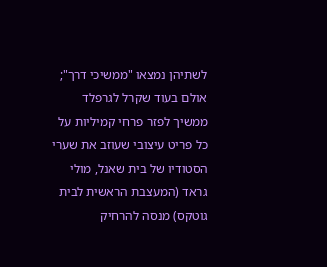לשתיהן נמצאו "ממשיכי דרך"; אולם בעוד שקרל לגרפלד ממשיך לפזר פרחי קמיליות על כל פריט עיצובי שעוזב את שערי הסטודיו של בית שאנל, מולי גראד (המעצבת הראשית לבית גוטקס) מנסה להרחיק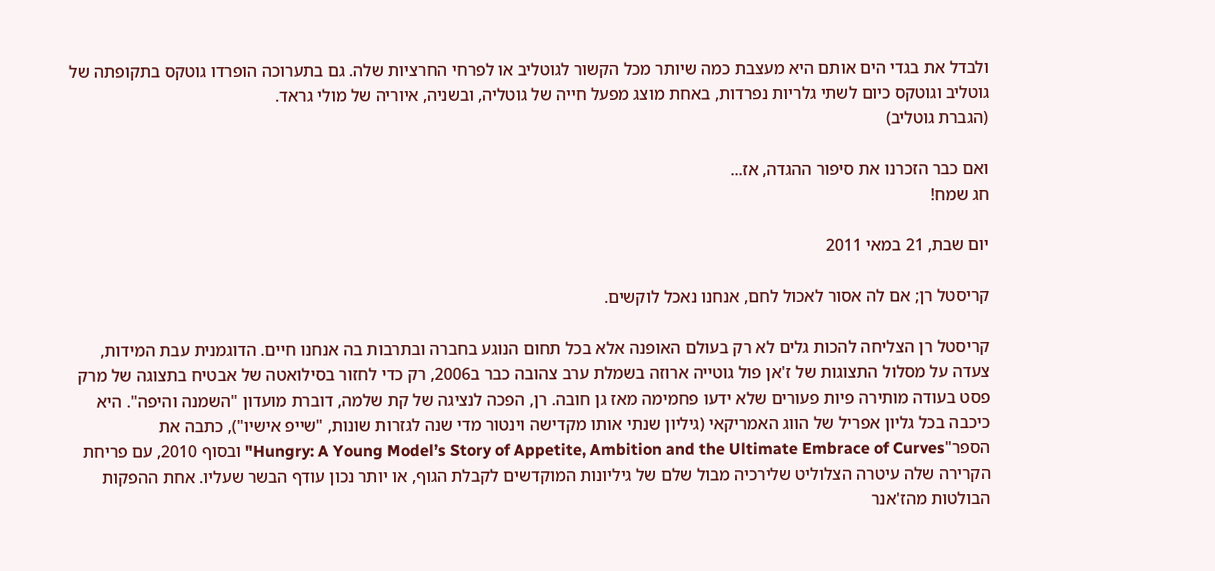ולבדל את בגדי הים אותם היא מעצבת כמה שיותר מכל הקשור לגוטליב או לפרחי החרציות שלה. גם בתערוכה הופרדו גוטקס בתקופתה של גוטליב וגוטקס כיום לשתי גלריות נפרדות, באחת מוצג מפעל חייה של גוטליה, ובשניה, איוריה של מולי גראד.
(הגברת גוטליב)

ואם כבר הזכרנו את סיפור ההגדה, אז...
חג שמח!

יום שבת, 21 במאי 2011

קריסטל רן; אם לה אסור לאכול לחם, אנחנו נאכל לוקשים.

קריסטל רן הצליחה להכות גלים לא רק בעולם האופנה אלא בכל תחום הנוגע בחברה ובתרבות בה אנחנו חיים. הדוגמנית עבת המידות, צעדה על מסלול התצוגות של ז'אן פול גוטייה ארוזה בשמלת ערב צהובה כבר ב2006, רק כדי לחזור בסילואטה של אבטיח בתצוגה של מרק פסט בעודה מותירה פיות פעורים שלא ידעו פחמימה מאז גן חובה. רן, הפכה לנציגה של קת שלמה, דוברת מועדון "השמנה והיפה". היא כיכבה בכל גליון אפריל של הווג האמריקאי (גיליון שנתי אותו מקדישה וינטור מדי שנה לגזרות שונות, "שייפ אישיו"), כתבה את הספר"Hungry: A Young Model’s Story of Appetite, Ambition and the Ultimate Embrace of Curves" ובסוף 2010, עם פריחת הקרירה שלה עיטרה הצלוליט שלירכיה מבול שלם של גיליונות המוקדשים לקבלת הגוף, או יותר נכון עודף הבשר שעליו. אחת ההפקות הבולטות מהז'אנר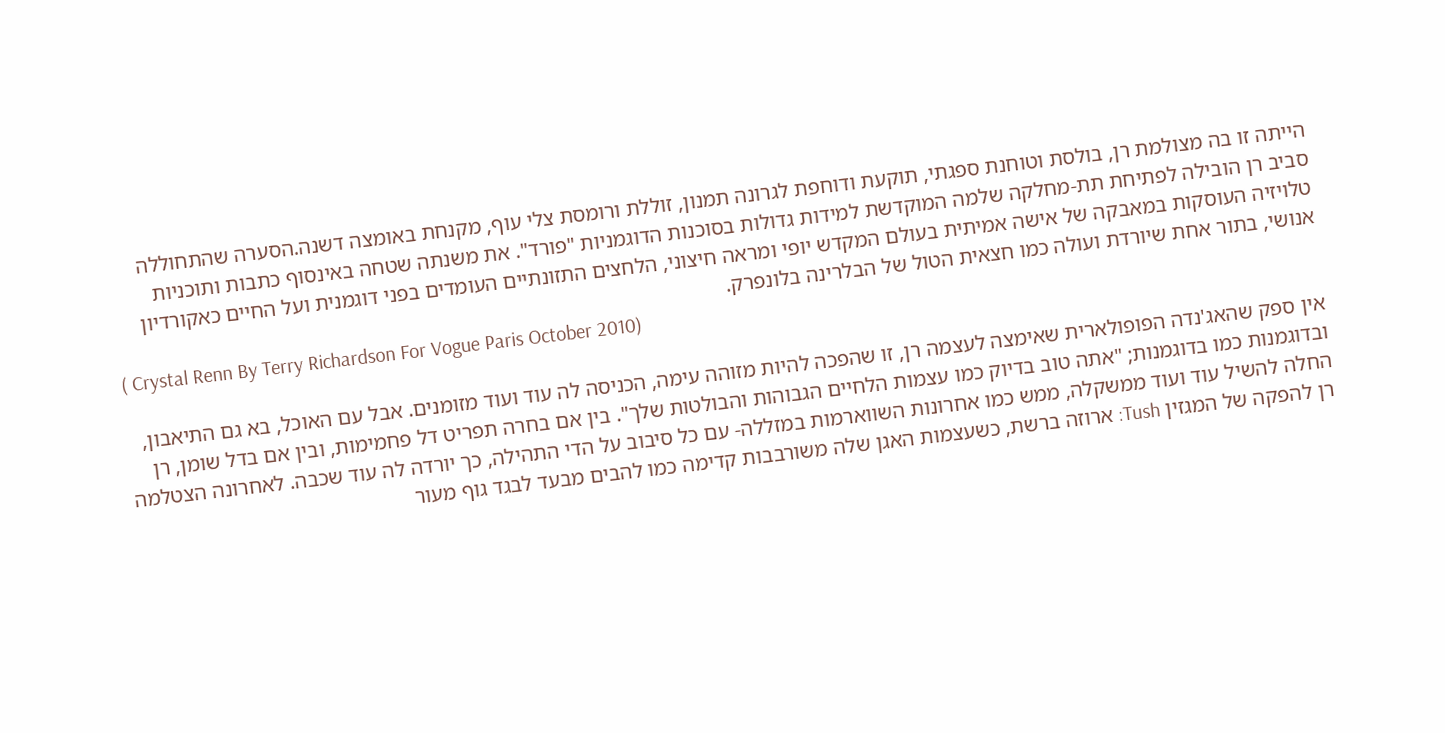הייתה זו בה מצולמת רן, בולסת וטוחנת ספגתי, תוקעת ודוחפת לגרונה תמנון, זוללת ורומסת צלי עוף, מקנחת באומצה דשנה.הסערה שהתחוללה סביב רן הובילה לפתיחת תת-מחלקה שלמה המוקדשת למידות גדולות בסוכנות הדוגמניות "פורד". את משנתה שטחה באינסוף כתבות ותוכניות טלויזיה העוסקות במאבקה של אישה אמיתית בעולם המקדש יופי ומראה חיצוני, הלחצים התזונתיים העומדים בפני דוגמנית ועל החיים כאקורדיון אנושי, בתור אחת שיורדת ועולה כמו חצאית הטול של הבלרינה בלונפרק.
( Crystal Renn By Terry Richardson For Vogue Paris October 2010)

אין ספק שהאג'נדה הפופולארית שאימצה לעצמה רן, זו שהפכה להיות מזוהה עימה, הכניסה לה עוד ועוד מזומנים. אבל עם האוכל, בא גם התיאבון, ובדוגמנות כמו בדוגמנות; "אתה טוב בדיוק כמו עצמות הלחיים הגבוהות והבולטות שלך". בין אם בחרה תפריט דל פחמימות, ובין אם בדל שומן, רן החלה להשיל עוד ועוד ממשקלה, ממש כמו אחרונות השווארמות במזללה- עם כל סיבוב על הדי התהילה, כך יורדה לה עוד שכבה. לאחרונה הצטלמה רן להפקה של המגזין Tush: ארוזה ברשת, כשעצמות האגן שלה משורבבות קדימה כמו להבים מבעד לבגד גוף מעור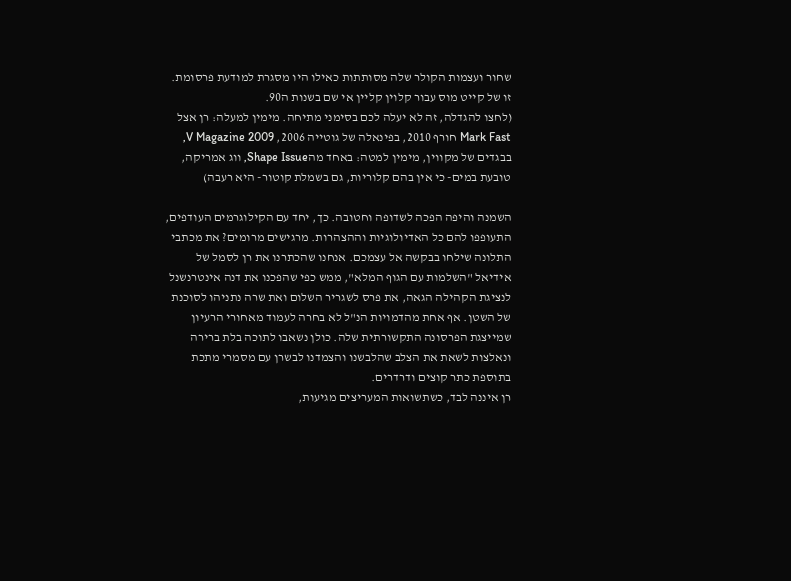שחור ועצמות הקולר שלה מסותתות כאילו היו מסגרת למודעת פרסומת. זו של קייט מוס עבור קלוין קליין אי שם בשנות ה90.
(לחצו להגדלה, זה לא יעלה לכם בסימני מתיחה. מימין למעלה: רן אצל Mark Fast חורף 2010, בפינאלה של גוטייה 2006, V Magazine 2009, בבגדים של מקווין, מימין למטה: באחד מהShape Issue, ווג אמריקה, טובעת במים- כי אין בהם קלוריות, גם בשמלת קוטור- היא רעבה)

השמנה והיפה הפכה לשדופה וחטובה. כך, יחד עם הקילוגרמים העודפים, התעופפו להם כל האדיולוגיות וההצהרות. מרגישים מרומים? את מכתבי התלונה שילחו בבקשה אל עצמכם. אנחנו שהכתרנו את רן לסמל של אידיאל "השלמות עם הגוף המלא", ממש כפי שהפכנו את דנה אינטרנשנל לנציגת הקהילה הגאה, את פרס לשגריר השלום ואת שרה נתניהו לסוכנת של השטן. אף אחת מהדמויות הנ"ל לא בחרה לעמוד מאחורי הרעיון שמייצגת הפרסונה התקשורתית שלה. כולן נשאבו לתוכה בלת ברירה ונאלצות לשאת את הצלב שהלבשנו והצמדנו לבשרן עם מסמרי מתכת בתוספת כתר קוצים ודרדרים.
רן איננה לבד, כשתשואות המעריצים מגיעות,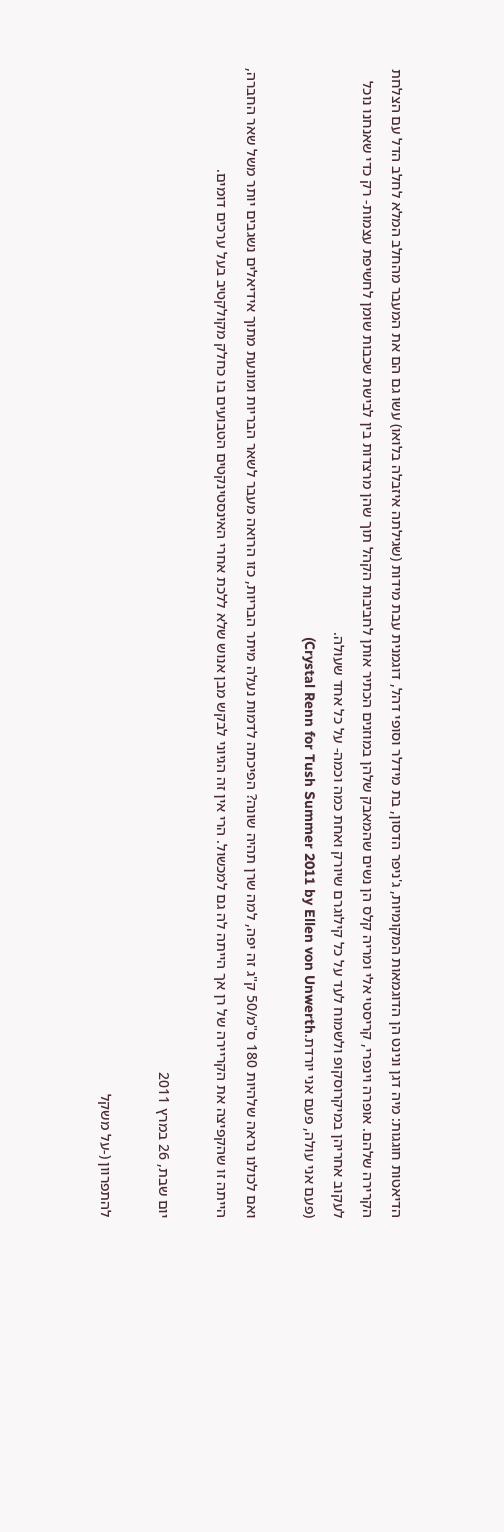הדיאטות חוגגות: מיה דגן ונינט הן הדוגמאות המקומיות, ג'ניפר הדסון, בת מידלר וסופי דהל, דוגמנית עבת מידות (שגילתה איזבלה בלואו) עשו גם הם את המעבר מהחלב המלא לחלב הדל עם הצלחת הקרירה שלהם. אופרה וינפרי, קריסטי אלי ומריה קלס הן נשים שהמאבק שלהן במוזנים הכתיר אותן לחביבות הקהל תוך שהן מרצדות בין לבישת שכבות שומן לחשיפת עצמות- רק כדי שאנחנו נוכל לעקוב אחריהן במיקרוסקופ ולשמוח לעד על כל קילוגרם שיורק ואחת כמה וכמה- על כל אחד שעולה.
(פעם אני עולה, פעם אני יורדת.Crystal Renn for Tush Summer 2011 by Ellen von Unwerth)

ואם לכולנו נראה שלהיות 180 ס"מ/50 ק"ג זה יפה, למה שרן תהיה שונה? הפיכתה לדמות נעלה מיתר הבריות, כזו הרואה מעבר לשאר הבריות ומונעת מתוך אידיאלים נשגבים יותר משל שאר החברה, הייתה זו שהקפיצה את הקריירה של רן אך הייתה לה גם למכשול. הרי אין זה הגיוני לבקש מבן אנוש שלא ללכת אחרי האינסטינקטים הטבועים בו כחלק מקולקטיב בעל ערכים דומים.

יום שבת, 26 במרץ 2011

להתפרוון (-על משקל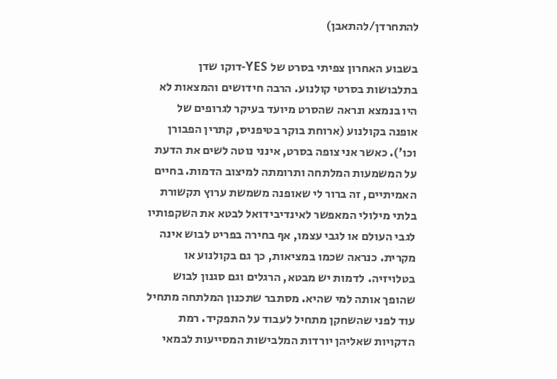להתחרדן/להתאבן)

בשבוע האחרון צפיתי בסרט של YES-דוקו שדן בתלבושות בסרטי קולנוע. הרבה חידושים והמצאות לא היו בנמצא ונראה שהסרט מיועד בעיקר לגרופים של אופנה בקולנוע (ארוחת בוקר בטיפניס, קתרין הפבורן וכו'). כאשר אני צופה בסרט, אינני נוטה לשים את הדעת על המשמעות המלתחה ותרומתה למיצוב הדמות. בחיים האמיתיים, זה ברור לי שאופנה משמשת ערוץ תקשורת בלתי מילולי המאפשר לאינדיבידואל לבטא את השקפותיו לגבי העולם או לגבי עצמו, אף בחירה בפריט לבוש אינה מקרית. כנראה שכמו במציאות, כך גם בקולנוע או בטלויזיה. לדמות יש מבטא, הרגלים וגם סגנון לבוש שהופך אותה למי שהיא. מסתבר שתכנון המלתחה מתחיל עוד לפני שהשחקן מתחיל לעבוד על התפקיד. רמת הדקויות שאליהן יורדות המלבישות המסייעות לבמאי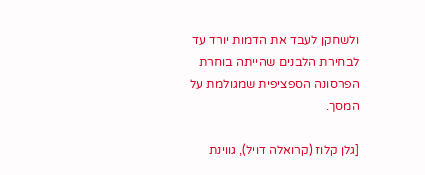ולשחקן לעבד את הדמות יורד עד לבחירת הלבנים שהייתה בוחרת הפרסונה הספציפית שמגולמת על המסך.

[גלן קלוז (קרואלה דויל), גווינת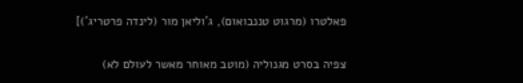פאלטרו (מרגוט טננבואום), ג'וליאן מור (לינדה פרטריג')]

צפיה בסרט מגנוליה (מוטב מאוחר מאשר לעולם לא)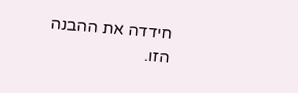חידדה את ההבנה הזו.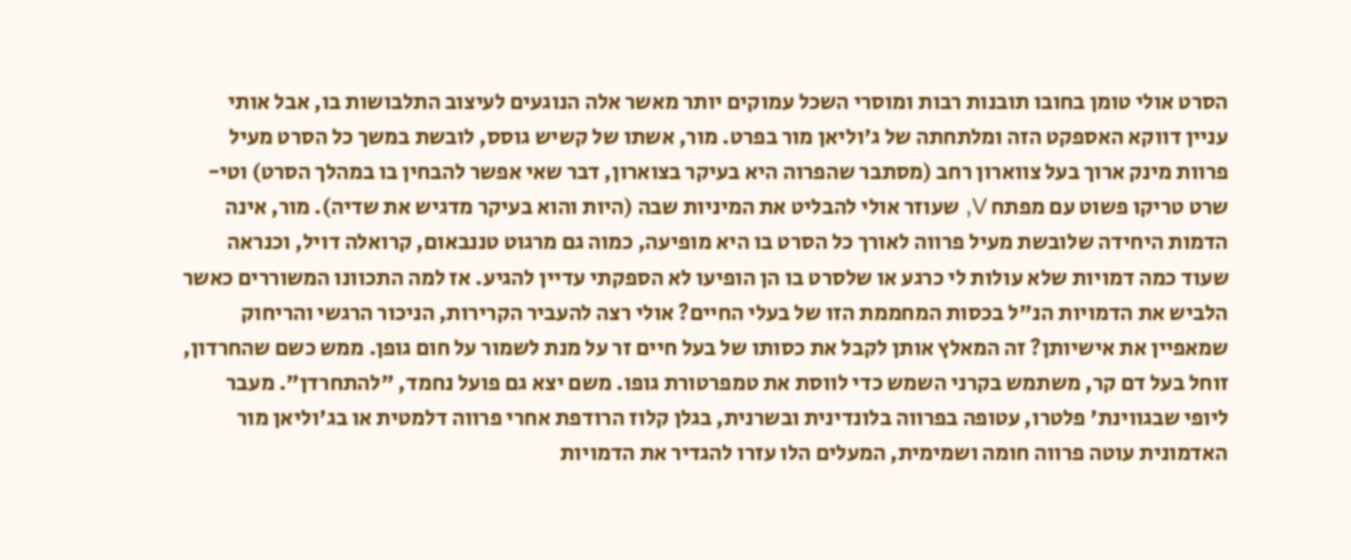הסרט אולי טומן בחובו תובנות רבות ומוסרי השכל עמוקים יותר מאשר אלה הנוגעים לעיצוב התלבושות בו, אבל אותי עניין דווקא האספקט הזה ומלתחתה של ג'וליאן מור בפרט. מור, אשתו של קשיש גוסס, לובשת במשך כל הסרט מעיל פרוות מינק ארוך בעל צווארון רחב (מסתבר שהפרוה היא בעיקר בצוארון, דבר שאי אפשר להבחין בו במהלך הסרט) וטי-שרט טריקו פשוט עם מפתח V, שעוזר אולי להבליט את המיניות שבה (היות והוא בעיקר מדגיש את שדיה). מור, אינה הדמות היחידה שלובשת מעיל פרווה לאורך כל הסרט בו היא מופיעה, כמוה גם מרגוט טננבאום, קרואלה דויל, וכנראה שעוד כמה דמויות שלא עולות לי כרגע או שלסרט בו הן הופיעו לא הספקתי עדיין להגיע. אז למה התכוונו המשוררים כאשר הלביש את הדמויות הנ"ל בכסות המחממת הזו של בעלי החיים? אולי רצה להעביר הקרירות, הניכור הרגשי והריחוק שמאפיין את אישיותן? זה המאלץ אותן לקבל את כסותו של בעל חיים זר על מנת לשמור על חום גופן. ממש כשם שהחרדון, זוחל בעל דם קר, משתמש בקרני השמש כדי לווסת את טמפרטורת גופו. משם יצא גם פועל נחמד, "להתחרדן". מעבר ליופי שבגווינת' פלטרו, עטופה בפרווה בלונדינית ובשרנית, בגלן קלוז הרודפת אחרי פרווה דלמטית או בג'וליאן מור האדמונית עוטה פרווה חומה ושמימית, המעלים הלו עזרו להגדיר את הדמויות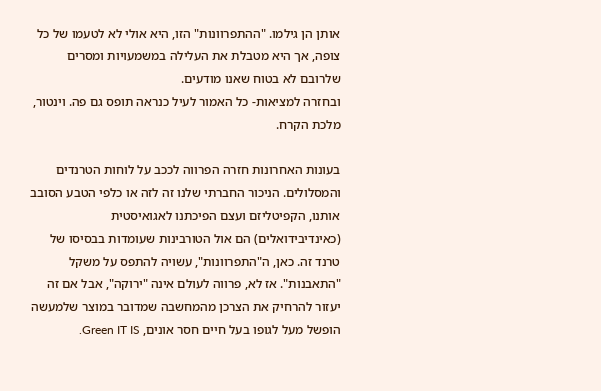אותן הן גילמו. "ההתפרוונות" הזו, היא אולי לא לטעמו של כל צופה, אך היא מטבלת את העלילה במשמעויות ומסרים שלרובם לא בטוח שאנו מודעים.
ובחזרה למציאות- כל האמור לעיל כנראה תופס גם פה. וינטור, מלכת הקרח.

בעונות האחרונות חזרה הפרווה לככב על לוחות הטרנדים והמסלולים. הניכור החברתי שלנו זה לזה או כלפי הטבע הסובב אותנו, הקפיטליזם ועצם הפיכתנו לאגואיסטית (כאינדיבידואלים) הם אול הטורבינות שעומדות בבסיסו של טרנד זה. כאן, ה"התפרוונות", עשויה להתפס על משקל "התאבנות". אז לא, פרווה לעולם אינה "ירוקה", אבל אם זה יעזור להרחיק את הצרכן מהמחשבה שמדובר במוצר שלמעשה הופשל מעל לגופו בעל חיים חסר אונים, Green IT IS.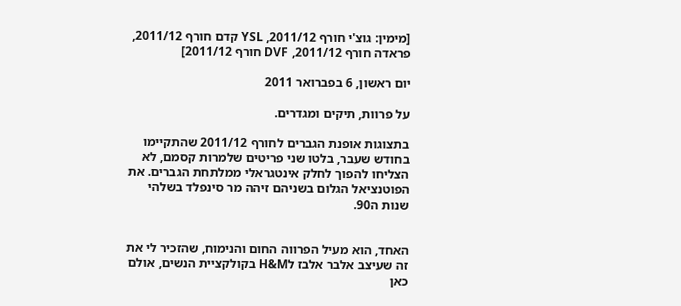[מימין: גוצ'י חורף 2011/12, YSL קדם חורף 2011/12, פראדה חורף 2011/12, DVF חורף 2011/12]

יום ראשון, 6 בפברואר 2011

על פרוות, תיקים ומגדרים.

בתצוגות אופנת הגברים לחורף 2011/12 שהתקיימו בחודש שעבר, בלטו שני פריטים שלמרות קסמם, לא הצליחו להפוך לחלק אינטגראלי ממלתחת הגברים. את הפוטנציאל הגלום בשניהם זיהה מר סינפלד בשלהי שנות ה90.


האחד, הוא מעיל הפרווה החום והנימוח, שהזכיר לי את זה שעיצב אלבר אלבז לH&M בקולקציית הנשים, אולם כאן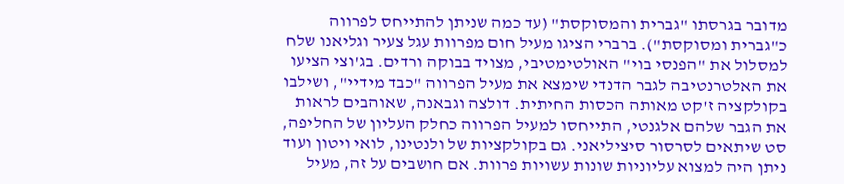מדובר בגרסתו "גברית והמסוקסת" (עד כמה שניתן להתייחס לפרווה כ"גברית ומסוקסת"). ברברי הציגו מעיל חום מפרוות עגל צעיר וגליאנו שלח למסלול את "הפנסי בוי" האולטימטיבי, מצויד בבוקה ורדים. בג'וצי הציעו את האלטרנטיבה לגבר הדנדי שימצא את מעיל הפרווה "כבד מידיי", ושילבו בקולקציה ז'קט מאותה הכסות החיתית. דולצה וגבאנה, שאוהבים לראות את הגבר שלהם אלגנטי, התייחסו למעיל הפרווה כחלק העליון של החליפה, סט שיתאים לסרסור סיציליאני. גם בקולקציות של ולנטינו, לואי ויטון ועוד ניתן היה למצוא עליוניות שונות עשויות פרוות. אם חושבים על זה, מעיל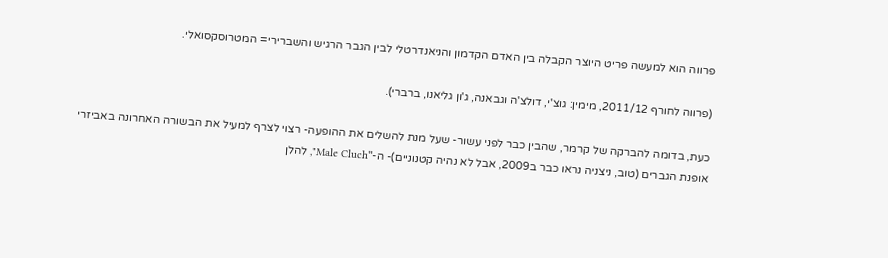פרווה הוא למעשה פריט היוצר הקבלה בין האדם הקדמון והניאנדרטלי לבין הגבר הרגיש והשברירי= המטרוסקסואלי.

(פרווה לחורף 2011/12, מימין: גוצ'י, דולצ'ה וגבאנה, ג'ון גליאנו, ברברי).

כעת, בדומה להברקה של קרמר, שהבין כבר לפני עשור- שעל מנת להשלים את ההופעה- רצוי לצרף למעיל את הבשורה האחרונה באביזרי אופנת הגברים (טוב, ניצניה נראו כבר ב2009, אבל לא נהיה קטנוניים)- ה-"Male Cluch", להלן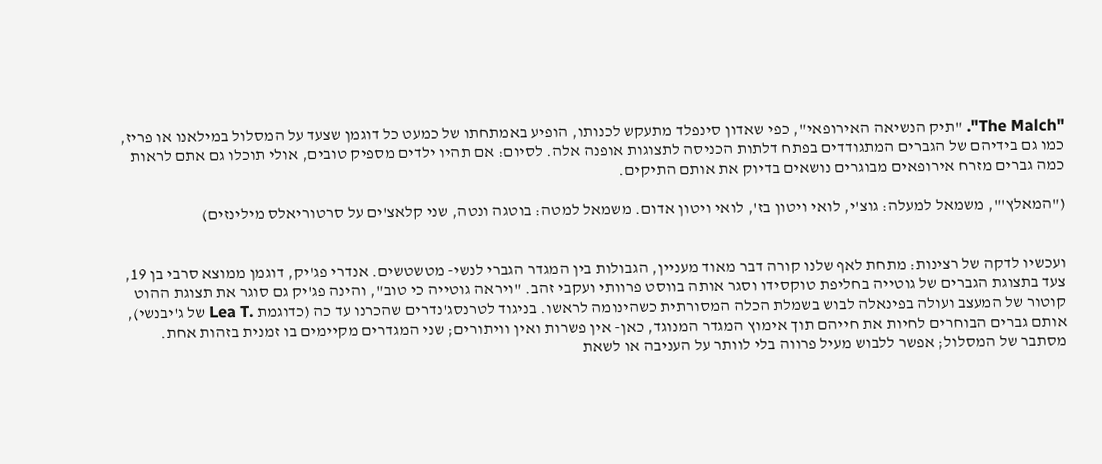"The Malch". "תיק הנשיאה האירופאי", כפי שאדון סינפלד מתעקש לכנותו, הופיע באמתחתו של כמעט כל דוגמן שצעד על המסלול במילאנו או פריז, כמו גם בידיהם של הגברים המתגודדים בפתח דלתות הכניסה לתצוגות אופנה אלה. לסיום: אם תהיו ילדים מספיק טובים, אולי תוכלו גם אתם לראות כמה גברים מזרח אירופאים מבוגרים נושאים בדיוק את אותם התיקים.

("המאלץ'", משמאל למעלה: גוצ'י, לואי ויטון בז', לואי ויטון אדום. משמאל למטה: בוטגה ונטה, שני קלאצ'ים על סרטוריאלס מילינזים)


ועכשיו לדקה של רצינות: מתחת לאף שלנו קורה דבר מאוד מעניין, הגבולות בין המגדר הגברי לנשי- מטשטשים. אנדרי פג'יק, דוגמן ממוצא סרבי בן 19, צעד בתצוגת הגברים של גוטייה בחליפת טוקסידו וסגר אותה בווסט פרוותי ועקבי זהב. "ויראה גוטייה כי טוב", והינה פג'יק גם סוגר את תצוגת ההוט קוטור של המעצב ועולה בפינאלה לבוש בשמלת הכלה המסורתית כשהינומה לראשו. בניגוד לטרנסג'נדרים שהכרנו עד כה (כדוגמת .Lea T של ג'יבנשי), אותם גברים הבוחרים לחיות את חייהם תוך אימוץ המגדר המנוגד, כאן- אין פשרות ואין וויתורים; שני המגדרים מקיימים בו זמנית בזהות אחת. מסתבר של המסלול; אפשר ללבוש מעיל פרווה בלי לוותר על העניבה או לשאת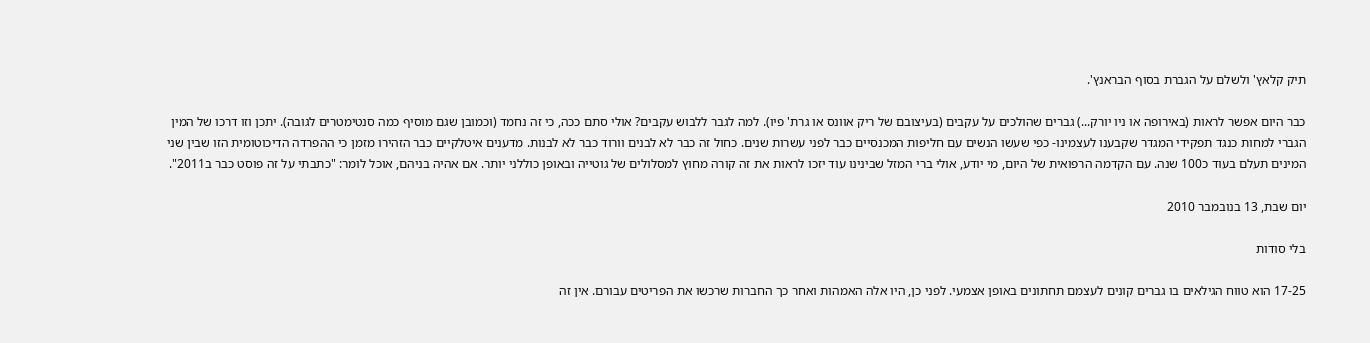תיק קלאץ' ולשלם על הגברת בסוף הבראנץ'.

כבר היום אפשר לראות (באירופה או ניו יורק...) גברים שהולכים על עקבים (בעיצובם של ריק אוונס או גרת' פיו). למה לגבר ללבוש עקבים? אולי סתם ככה, כי זה נחמד (וכמובן שגם מוסיף כמה סנטימטרים לגובה). יתכן וזו דרכו של המין הגברי למחות כנגד תפקידי המגדר שקבענו לעצמינו- כפי שעשו הנשים עם חליפות המכנסיים כבר לפני עשרות שנים. כחול זה כבר לא לבנים וורוד כבר לא לבנות. מדענים איטלקיים כבר הזהירו מזמן כי ההפרדה הדיכוטומית הזו שבין שני המינים תעלם בעוד כ100 שנה. עם הקדמה הרפואית של היום, מי יודע, אולי ברי המזל שבינינו עוד יזכו לראות את זה קורה מחוץ למסלולים של גוטייה ובאופן כוללני יותר. אם אהיה בניהם, אוכל לומר: "כתבתי על זה פוסט כבר ב2011".

יום שבת, 13 בנובמבר 2010

בלי סודות

17-25 הוא טווח הגילאים בו גברים קונים לעצמם תחתונים באופן אצמעי. לפני כן, היו אלה האמהות ואחר כך החברות שרכשו את הפריטים עבורם. אין זה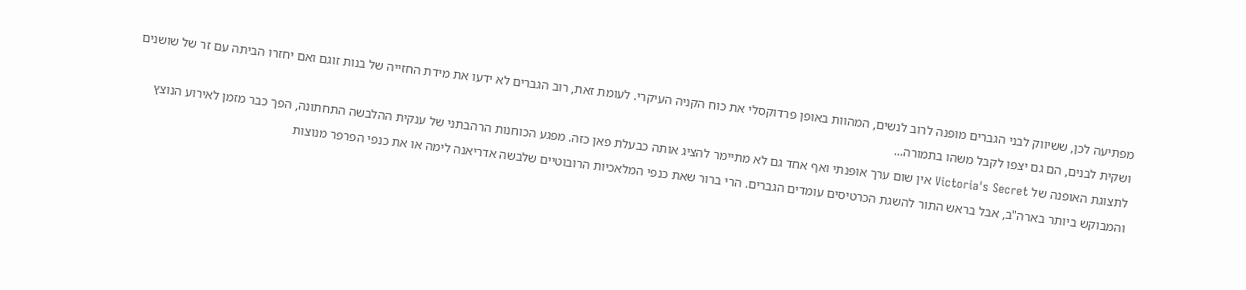מפתיעה לכן, ששיווק לבני הגברים מופנה לרוב לנשים, המהוות באופן פרדוקסלי את כוח הקניה העיקרי. לעומת זאת, רוב הגברים לא ידעו את מידת החזייה של בנות זוגם ואם יחזרו הביתה עם זר של שושנים ושקית לבנים, הם גם יצפו לקבל משהו בתמורה...
לתצוגת האופנה של Victoria's Secret אין שום ערך אופנתי ואף אחד גם לא מתיימר להציג אותה כבעלת פאן כזה. מפגע הכוחנות הרהבתני של ענקית ההלבשה התחתונה, הפך כבר מזמן לאירוע הנוצץ והמבוקש ביותר בארה"ב, אבל בראש התור להשגת הכרטיסים עומדים הגברים. הרי ברור שאת כנפי המלאכיות הרובוטיים שלבשה אדריאנה לימה או את כנפי הפרפר מנוצות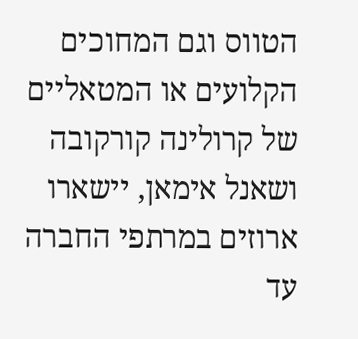הטווס וגם המחוכים הקלועים או המטאליים של קרולינה קורקובה ושאנל אימאן, יישארו ארוזים במרתפי החברה עד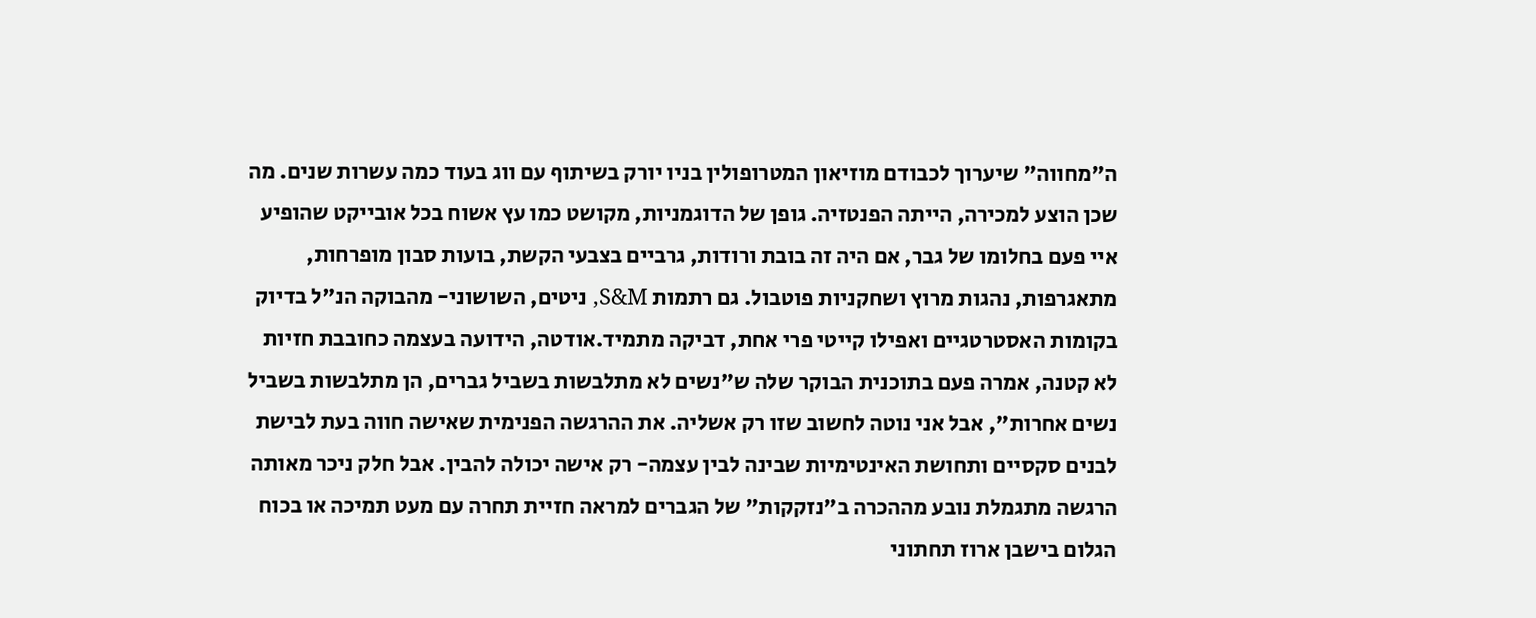ה"מחווה" שיערוך לכבודם מוזיאון המטרופולין בניו יורק בשיתוף עם ווג בעוד כמה עשרות שנים. מה שכן הוצע למכירה, הייתה הפנטזיה. גופן של הדוגמניות, מקושט כמו עץ אשוח בכל אובייקט שהופיע איי פעם בחלומו של גבר, אם היה זה בובת ורודות, גרביים בצבעי הקשת, בועות סבון מופרחות, מתאגרפות, נהגות מרוץ ושחקניות פוטבול. גם רתמות S&M, ניטים, השושוני- מהבוקה הנ"ל בדיוק בקומות האסטרטגיים ואפילו קייטי פרי אחת, דביקה מתמיד.אודטה, הידועה בעצמה כחובבת חזיות לא קטנה, אמרה פעם בתוכנית הבוקר שלה ש"נשים לא מתלבשות בשביל גברים, הן מתלבשות בשביל נשים אחרות", אבל אני נוטה לחשוב שזו רק אשליה. את ההרגשה הפנימית שאישה חווה בעת לבישת לבנים סקסיים ותחושת האינטימיות שבינה לבין עצמה- רק אישה יכולה להבין. אבל חלק ניכר מאותה הרגשה מתגמלת נובע מההכרה ב"נזקקות" של הגברים למראה חזיית תחרה עם מעט תמיכה או בכוח הגלום בישבן ארוז תחתוני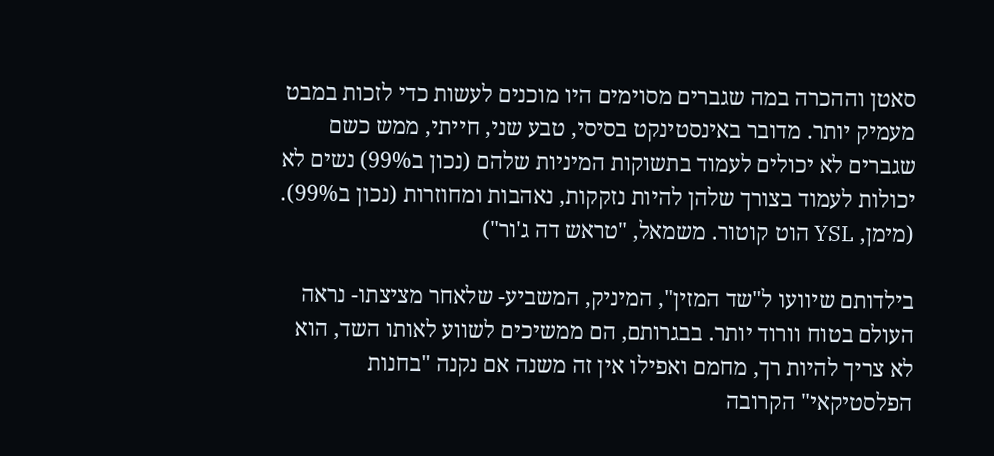סאטן וההכרה במה שגברים מסוימים היו מוכנים לעשות כדי לזכות במבט מעמיק יותר. מדובר באינסטינקט בסיסי, טבע שני, חייתי, ממש כשם שגברים לא יכולים לעמוד בתשוקות המיניות שלהם (נכון ב99%) נשים לא יכולות לעמוד בצורך שלהן להיות נזקקות, נאהבות ומחוזרות (נכון ב99%).
(מימן, YSL הוט קוטור. משמאל, "טראש דה ג'ור")

בילדותם שיוועו ל"שד המזין", המיניק, המשביע- שלאחר מציצתו- נראה העולם בטוח וורוד יותר. בבגרותם, הם ממשיכים לשווע לאותו השד, הוא לא צריך להיות רך, מחמם ואפילו אין זה משנה אם נקנה "בחנות הפלסטיקאי" הקרובה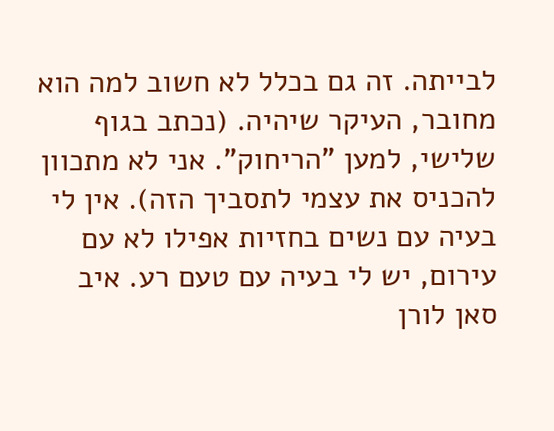לבייתה. זה גם בכלל לא חשוב למה הוא מחובר, העיקר שיהיה. (נכתב בגוף שלישי, למען "הריחוק". אני לא מתכוון להכניס את עצמי לתסביך הזה). אין לי בעיה עם נשים בחזיות אפילו לא עם עירום, יש לי בעיה עם טעם רע. איב סאן לורן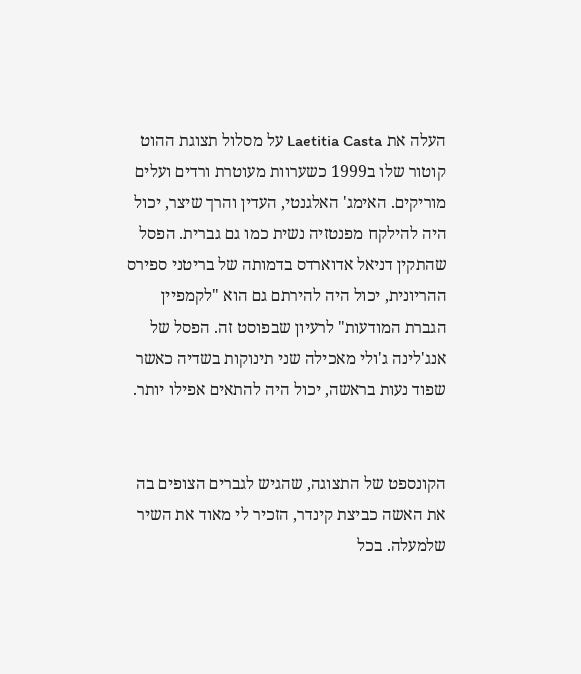העלה את Laetitia Casta על מסלול תצוגת ההוט קוטור שלו ב1999 כשערוות מעוטרת ורדים ועלים מוריקים. האימג' האלגנטי, העדין והרך שיצר, יכול היה להילקח מפנטזיה נשית כמו גם גברית. הפסל שהתקין דניאל אדוארדס בדמותה של בריטני ספירס ההריונית, יכול היה להירתם גם הוא "לקמפיין הגברת המודעות" לרעיון שבפוסט זה. הפסל של אנג'לינה ג'ולי מאכילה שני תינוקות בשדיה כאשר שפוד נעות בראשה, יכול היה להתאים אפילו יותר.


הקונספט של התצוגה, שהגיש לגברים הצופים בה את האשה כביצת קינדר, הזכיר לי מאוד את השיר שלמעלה. בכל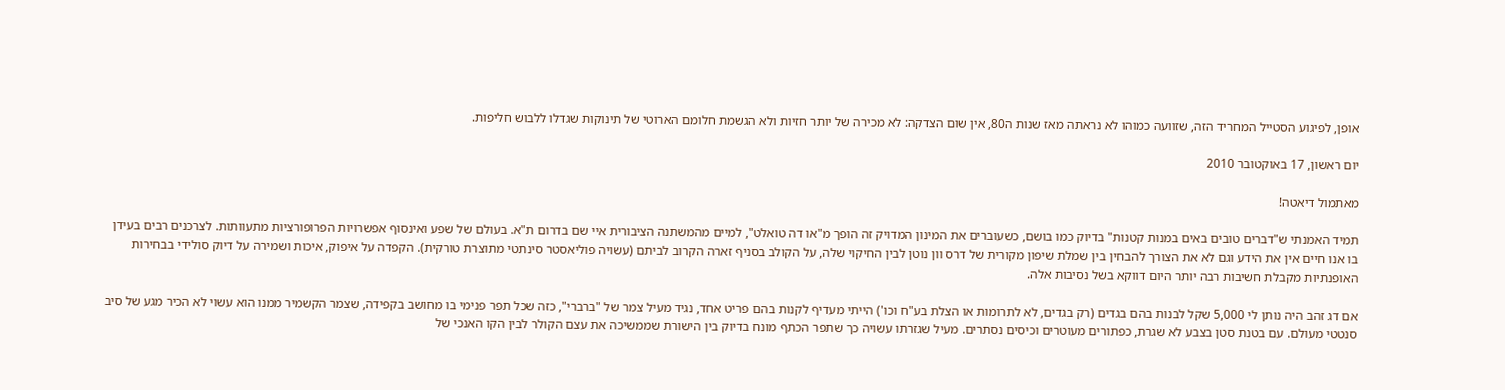אופן, לפיגוע הסטייל המחריד הזה, שזוועה כמוהו לא נראתה מאז שנות ה80, אין שום הצדקה: לא מכירה של יותר חזיות ולא הגשמת חלומם הארוטי של תינוקות שגדלו ללבוש חליפות.

יום ראשון, 17 באוקטובר 2010

מאתמול דיאטה!

תמיד האמנתי ש"דברים טובים באים במנות קטנות" בדיוק כמו בושם, כשעוברים את המינון המדויק זה הופך מ"או דה טואלט", למיים מהמשתנה הציבורית איי שם בדרום ת"א. בעולם של שפע ואינסוף אפשרויות הפרופורציות מתעוותות. לצרכנים רבים בעידן בו אנו חיים אין את הידע וגם לא את הצורך להבחין בין שמלת שיפון מקורית של דרס וון נוטן לבין החיקוי שלה, על הקולב בסניף זארה הקרוב לביתם (עשויה פוליאסטר סינתטי מתוצרת טורקית). הקפדה על איפוק, איכות ושמירה על דיוק סולידי בבחירות האופנתיות מקבלת חשיבות רבה יותר היום דווקא בשל נסיבות אלה.

אם דג זהב היה נותן לי 5,000 שקל לבנות בהם בגדים (רק בגדים, לא לתרומות או הצלת בע"ח וכו') הייתי מעדיף לקנות בהם פריט אחד, נגיד מעיל צמר של "ברברי", כזה שכל תפר פנימי בו מחושב בקפידה, שצמר הקשמיר ממנו הוא עשוי לא הכיר מגע של סיב סנטטי מעולם. עם בטנת סטן בצבע לא שגרת, כפתורים מעוטרים וכיסים נסתרים. מעיל שגזרתו עשויה כך שתפר הכתף מונח בדיוק בין הישורת שממשיכה את עצם הקולר לבין הקו האנכי של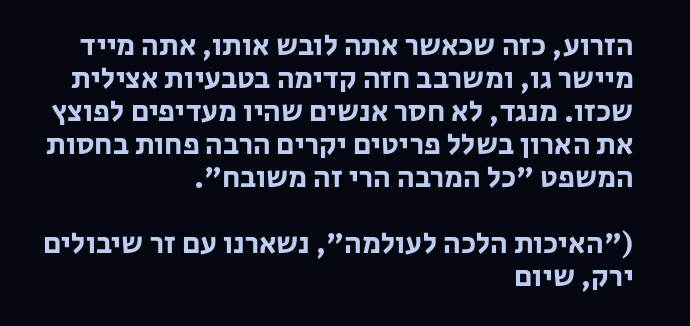הזרוע, כזה שכאשר אתה לובש אותו, אתה מייד מיישר גו, ומשרבב חזה קדימה בטבעיות אצילית שכזו. מנגד, לא חסר אנשים שהיו מעדיפים לפוצץ את הארון בשלל פריטים יקרים הרבה פחות בחסות המשפט "כל המרבה הרי זה משובח".

("האיכות הלכה לעולמה", נשארנו עם זר שיבולים ירק, שיום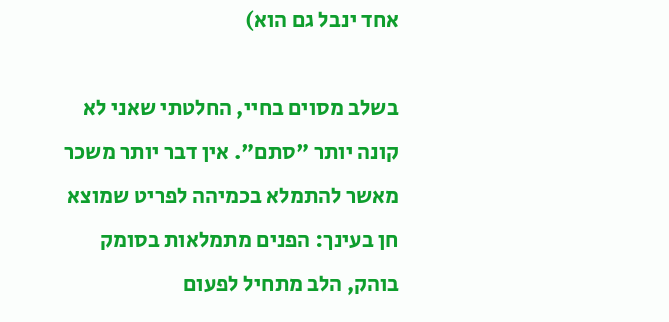אחד ינבל גם הוא)

בשלב מסוים בחיי, החלטתי שאני לא קונה יותר "סתם". אין דבר יותר משכר מאשר להתמלא בכמיהה לפריט שמוצא חן בעינך: הפנים מתמלאות בסומק בוהק, הלב מתחיל לפעום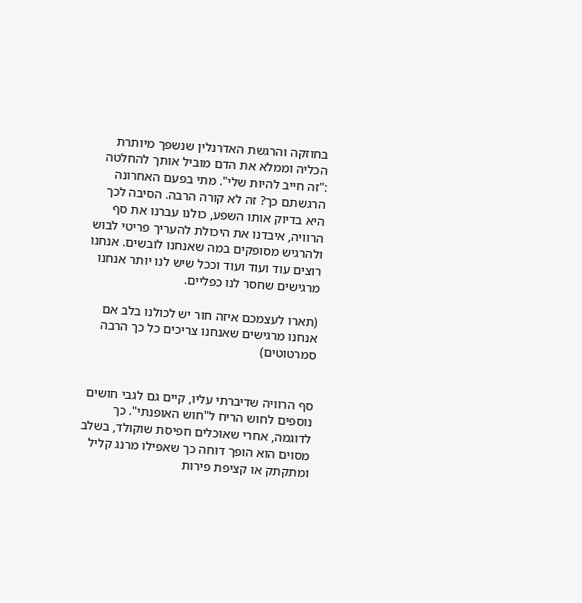בחוזקה והרגשת האדרנלין שנשפך מיותרת הכליה וממלא את הדם מוביל אותך להחלטה :"זה חייב להיות שלי". מתי בפעם האחרונה הרגשתם כך? זה לא קורה הרבה. הסיבה לכך היא בדיוק אותו השפע, כולנו עברנו את סף הרוויה, איבדנו את היכולת להעריך פריטי לבוש ולהרגיש מסופקים במה שאנחנו לובשים. אנחנו רוצים עוד ועוד ועוד וככל שיש לנו יותר אנחנו מרגישים שחסר לנו כפליים.

(תארו לעצמכם איזה חור יש לכולנו בלב אם אנחנו מרגישים שאנחנו צריכים כל כך הרבה סמרטוטים)


סף הרוויה שדיברתי עליו, קיים גם לגבי חושים נוספים לחוש הריח ל"חוש האופנתי". כך לדוגמה, אחרי שאוכלים חפיסת שוקולד, בשלב מסוים הוא הופך דוחה כך שאפילו מרנג קליל ומתקתק או קציפת פירות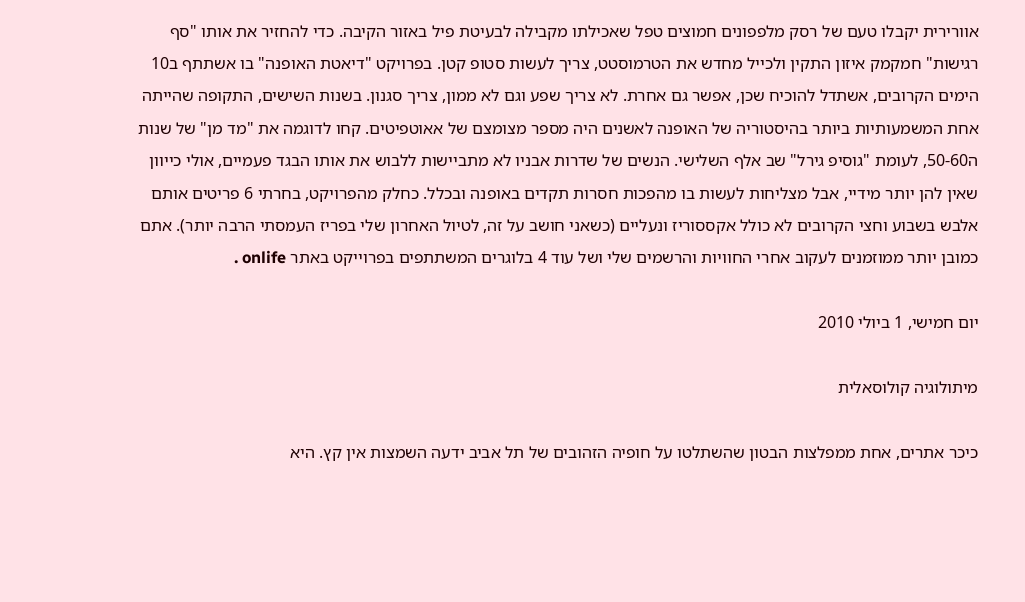אוורירית יקבלו טעם של רסק מלפפונים חמוצים טפל שאכילתו מקבילה לבעיטת פיל באזור הקיבה. כדי להחזיר את אותו "סף רגישות" חמקמק איזון התקין ולכייל מחדש את הטרמוסטט, צריך לעשות סטופ קטן. בפרויקט "דיאטת האופנה" בו אשתתף ב10 הימים הקרובים, אשתדל להוכיח שכן, אפשר גם אחרת. לא צריך שפע וגם לא ממון, צריך סגנון. בשנות השישים, התקופה שהייתה אחת המשמעותיות ביותר בהיסטוריה של האופנה לאשנים היה מספר מצומצם של אאוטפיטים. קחו לדוגמה את "מד מן" של שנות ה50-60, לעומת "גוסיפ גירל" שב אלף השלישי. הנשים של שדרות אבניו לא מתביישות ללבוש את אותו הבגד פעמיים, אולי כייוון שאין להן יותר מידיי, אבל מצליחות לעשות בו מהפכות חסרות תקדים באופנה ובכלל. כחלק מהפרויקט, בחרתי 6 פריטים אותם אלבש בשבוע וחצי הקרובים לא כולל אקססוריז ונעליים (כשאני חושב על זה, לטיול האחרון שלי בפריז העמסתי הרבה יותר). אתם כמובן יותר ממוזמנים לעקוב אחרי החוויות והרשמים שלי ושל עוד 4 בלוגרים המשתתפים בפרוייקט באתר onlife .

יום חמישי, 1 ביולי 2010

מיתולוגיה קולוסאלית

כיכר אתרים, אחת ממפלצות הבטון שהשתלטו על חופיה הזהובים של תל אביב ידעה השמצות אין קץ. היא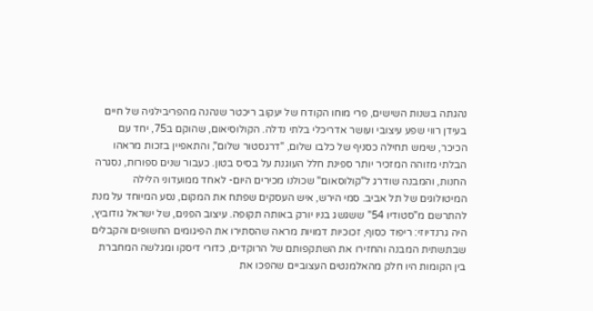נהגתה בשנות השישים, פרי מוחו הקודח של יעקוב ריכטר שנהנה מהפריבילגיה של חיים בעידן רווי שפע עיצובי ועושר אדריכלי בלתי נדלה. הקולוסיאום, שהוקם ב75, יחד עם הכיכר, שימש תחילה כסניף של כלבו שלום, "דרגסטור שלום", והתאפיין בזכות מראהו הבלתי מזוהה המזכיר יותר ספינת חלל העוגנת על בסיס בטון. כעבור שנים ספורות, נסגרה החנות, והמבנה שודרג ל"קולוסאום" שכולנו מכירים היום- לאחד ממועדוני הלילה המיטולוגים של תל אביב. סמי הירש, איש העסקים שפתח את המקום, נסע המיוחד על מנת להתרשם מ"סטודיו 54" ששגשג בניו יורק באותה תקופה. עיצוב הפנים, של ישראל גודוביץ, היה גרנדיוזי: ריפוד כסוף, זכוכיות דמויות מראה שהסתירו את הפיגומים החשופים והקבלים שבתשתית המבנה והחזירו את השתקפותם של הרוקדים, כדורי דיסקו ומגלשה המחברת בין הקומות היו חלק מהאלמנטים העצוביים שהפכו את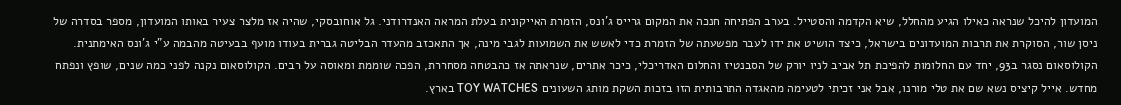המועדון להיכל שנראה כאילו הגיע מהחלל, שיא הקדמה והסטייל. בערב הפתיחה חנכה את המקום גרייס ג'ונס, הזמרת האייקונית בעלת המראה האנדרודני. גל אוחובסקי, שהיה אז מלצר צעיר באותו המועדון, מספר בסדרה של ניסן שור, הסוקרת את תרבות המועדונים בישראל, כיצד הושיט את ידו לעבר מפשעתה של הזמרת כדי לאשש את השמועות לגבי מינה, אך התאכזב מהעדר הבליטה גברית בעודו מועף בבעיטה מהבמה ע"י ג'ונס האימתנית. הקולוסאום נסגר ב93, יחד עם החלומות להפיכת תל אביב לניו יורק של הסבנטיז והחלום האדריכלי, כיכר אתרים, שנראתה אז כהבטחה מסחררת, הפכה שוממת ומאוסה על רבים. הקולוסאום נקנה לפני כמה שנים, שופץ ונפתח מחדש. אייל קיציס נשא שם את טלי מורנו, אבל אני זכיתי לטעימה מהאגדה התרבותית הזו בזכות השקת מותג השעונים TOY WATCHES בארץ.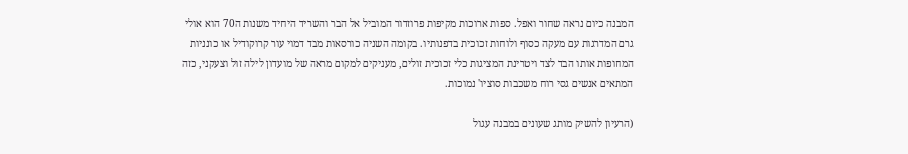המבנה כיום נראה שחור ואפל. ספות ארוכות מקיפות פרוזדור המוביל אל הבר והשריד היחיד משנות ה70 הוא אולי גרם המדרגות עם מעקה כסוף ולוחות זכוכית בדפנותיו. בקומה השניה כורסאות מבד דמוי עור קרוקודיל או כונניות המחופות אותו הבד לצד ויטרינת המציגות כלי זכוכית זולים, מעניקים למקום מראה של מועדון לילה זול וצעקני, כזה המתאים אנשים גסי רוח משכבות סוציו' נמוכות.

(הרעיון להשיק מותג שעונים במבנה עגול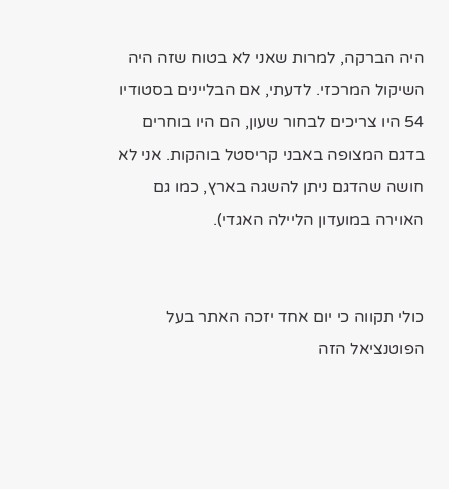היה הברקה, למרות שאני לא בטוח שזה היה השיקול המרכזי. לדעתי, אם הבליינים בסטודיו 54 היו צריכים לבחור שעון, הם היו בוחרים בדגם המצופה באבני קריסטל בוהקות. אני לא חושה שהדגם ניתן להשגה בארץ, כמו גם האוירה במועדון הליילה האגדי).


כולי תקווה כי יום אחד יזכה האתר בעל הפוטנציאל הזה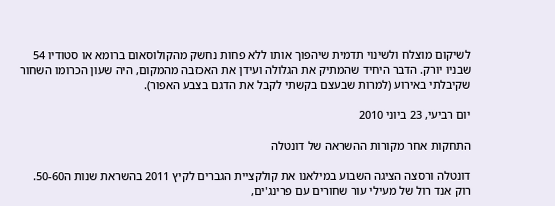לשיקום מוצלח ולשינוי תדמית שיהפוך אותו ללא פחות נחשק מהקולוסאום ברומא או סטודיו 54 שבניו יורק. הדבר היחיד שהמתיק את הגלולה ועידן את האכזבה מהמקום, היה שעון הכרומו השחור שקיבלתי באירוע (למרות שבעצם בקשתי לקבל את הדגם בצבע האפור).

יום רביעי, 23 ביוני 2010

התחקות אחר מקורות ההשראה של דונטלה

דונטלה ורסצה הציגה השבוע במילאנו את קולקציית הגברים לקיץ 2011 בהשראת שנות ה50-60. רוק אנד רול של מעילי עור שחורים עם פרינג'ים,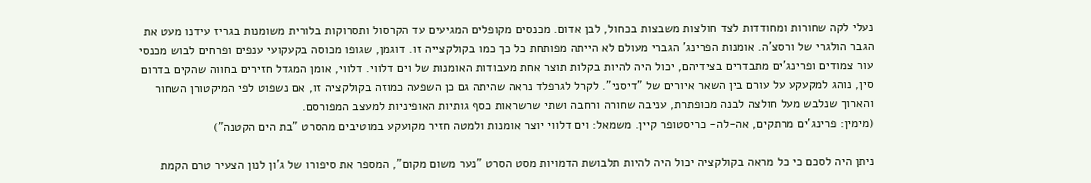נעלי לקה שחורות ומחודדות לצד חולצות משבצות בכחול, לבן אדום. מכנסים מקופלים המגיעים עד הקרסול ותסרוקות בלורית משומנות בגריז עידנו מעט את הגבר הולגרי של ורסצ'ה. אומנות הפרינג' הגברי מעולם לא הייתה מפותחת כל כך כמו בקולקצייה זו. דוגמן, שגופו מכוסה בקעקועי ענפים ופרחים לבוש מכנסי עור צמודים ופרינג'ים מתבדרים בצידיהם, יכול היה להיות בקלות תוצר אחת מעבודות האומנות של וים דלווי. דלווי, אומן המגדל חזירים בחווה שהקים בדרום סין, נוהג למקעקע על עורם בין השאר איורים של "דיסני". לקרל לגרפלד נראה שהיתה גם כן השפעה כמוזה בקולקציה זו, אם נשפוט לפי המיקטורן השחור והארוך שנלבש מעל חולצה לבנה מכופתרת, עניבה שחורה ורחבה ושתי שרשראות כסף גותיות האופיניות למעצב המפורסם.
(מימין: פרינג'ים מרתקים, אה-לה- כריסטופר קיין. משמאל: וים דלווי יוצר אומנות ולמטה חזיר מקועקע במוטיבים מהסרט "בת הים הקטנה")

ניתן היה לסכם כי כל מראה בקולקציה יכול היה להיות תלבושת הדמויות מסט הסרט "נער משום מקום", המספר את סיפורו של ג'ון לנון הצעיר טרם הקמת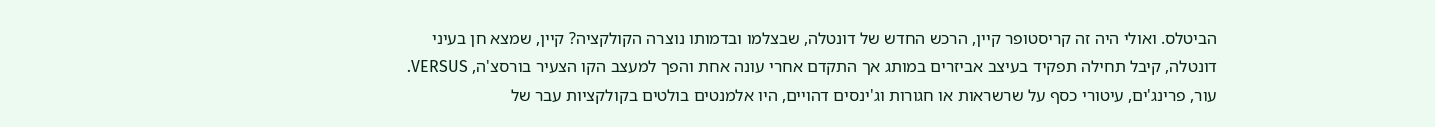הביטלס. ואולי היה זה קריסטופר קיין, הרכש החדש של דונטלה, שבצלמו ובדמותו נוצרה הקולקציה? קיין, שמצא חן בעיני דונטלה, קיבל תחילה תפקיד בעיצב אביזרים במותג אך התקדם אחרי עונה אחת והפך למעצב הקו הצעיר בורסצ'ה, VERSUS. עור, פרינג'ים, עיטורי כסף על שרשראות או חגורות וג'ינסים דהויים, היו אלמנטים בולטים בקולקציות עבר של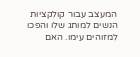המעצב עבור קולקציות הנשים למותג שלו והפכו למזוהים עימו. האם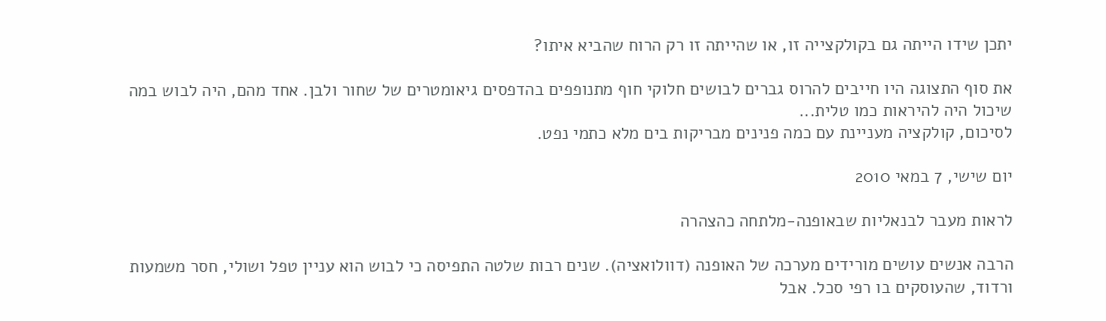יתכן שידו הייתה גם בקולקצייה זו, או שהייתה זו רק הרוח שהביא איתו?

את סוף התצוגה היו חייבים להרוס גברים לבושים חלוקי חוף מתנופפים בהדפסים גיאומטרים של שחור ולבן. אחד מהם, היה לבוש במה שיכול היה להיראות כמו טלית...
לסיכום, קולקציה מעניינת עם כמה פנינים מבריקות בים מלא כתמי נפט.

יום שישי, 7 במאי 2010

לראות מעבר לבנאליות שבאופנה-מלתחה כהצהרה

הרבה אנשים עושים מורידים מערכה של האופנה (דוולואציה). שנים רבות שלטה התפיסה כי לבוש הוא עניין טפל ושולי, חסר משמעות ורדוד, שהעוסקים בו רפי סכל. אבל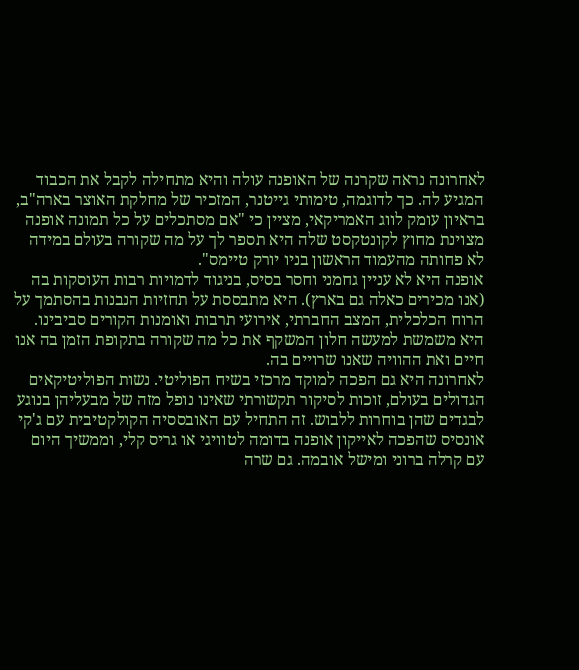לאחרונה נראה שקרנה של האופנה עולה והיא מתחילה לקבל את הכבוד המגיע לה. כך לדוגמה, טימותי גייטנר, המזכיר של מחלקת האוצר בארה"ב, בראיון עומק לווג האמריקאי, מציין כי "אם מסתכלים על כל תמונה אופנה מצוינת מחוץ לקונטקסט שלה היא תספר לך על מה שקורה בעולם במידה לא פחותה מהעמוד הראשון בניו יורק טיימס".
אופנה היא לא עניין גחמני וחסר בסיס, בניגוד לדמויות רבות העוסקות בה (אנו מכירים כאלה גם בארץ). היא מתבססת על תחזיות הנבנות בהסתמך על הרוח הכלכלית, המצב החברתי, אירועי תרבות ואומנות הקורים סביבינו. היא משמשת למעשה חלון המשקף את כל מה שקורה בתקופת הזמן בה אנו חיים ואת ההוויה שאנו שרויים בה.
לאחרונה היא גם הפכה למוקד מרכזי בשיח הפוליטי. נשות הפוליטיקאים הגדולים בעולם, זוכות לסיקור תקשורתי שאינו נופל מזה של מבעליהן בנוגע לבגדים שהן בוחרות ללבוש. זה התחיל עם האובססיה הקולקטיבית עם ג'קי אונסיס שהפכה לאייקון אופנה בדומה לטוויגי או גריס קלי, וממשיך היום עם קרלה ברוני ומישל אובמה. גם שרה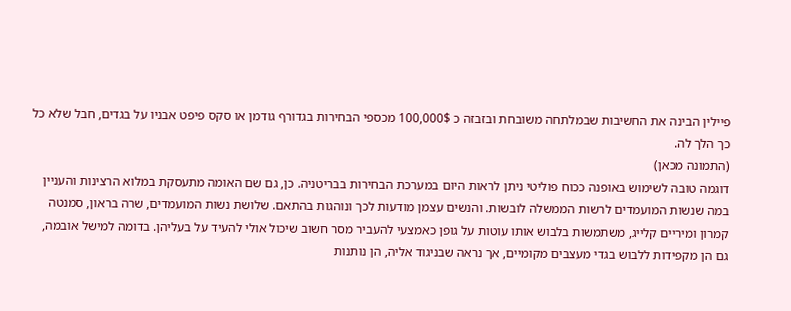פיילין הבינה את החשיבות שבמלתחה משובחת ובזבזה כ 100,000$ מכספי הבחירות בגדורף גודמן או סקס פיפט אבניו על בגדים, חבל שלא כל כך הלך לה.
(התמונה מכאן)
דוגמה טובה לשימוש באופנה ככוח פוליטי ניתן לראות היום במערכת הבחירות בבריטניה. כן, גם שם האומה מתעסקת במלוא הרצינות והעניין במה שנשות המועמדים לרשות הממשלה לובשות. והנשים עצמן מודעות לכך ונוהגות בהתאם. שלושת נשות המועמדים, שרה בראון, סמנטה קמרון ומיריים קלייג, משתמשות בלבוש אותו עוטות על גופן כאמצעי להעביר מסר חשוב שיכול אולי להעיד על בעליהן. בדומה למישל אובמה, גם הן מקפידות ללבוש בגדי מעצבים מקומיים, אך נראה שבניגוד אליה, הן נותנות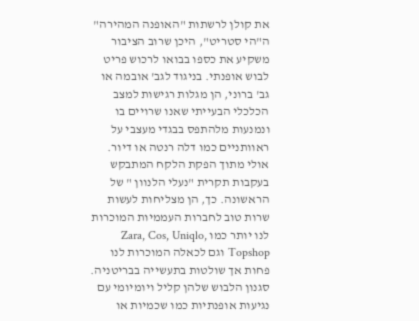את קולן לרשתות "האופנה המהירה" ה"הי סטריט", היכן שרוב הציבור משקיע את כספו בבואו לרכוש פריט לבוש אופנתי. בניגוד לגב' אובמה או גב' ברוני, הן מגלות רגישות למצב הכלכלי הבעייתי שאנו שרויים בו ונמנעות מלהתפס בבגדי מעצבי על ראוותניים כמו דלה רנטה או דיור. אולי מתוך הפקת הלקח המתבקש בעקבות תקרית "נעלי הלנוון " של הראשונה. כך, הן מצליחות לעשות שרות טוב לחברות העממיות המוכרות לנו יותר כמו Zara, Cos, Uniqlo, Topshop וגם לכאלה המוכרות לנו פחות אך שולטות בתעשייה בבריטניה.
סגנון הלבוש שלהן קליל ויומיומי עם נגיעות אופנתיות כמו שכמיות או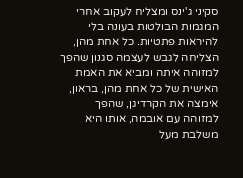סקיני ג'ינס ומצליח לעקוב אחרי המגמות הבולטות בעונה בלי להיראות פתטיות. כל אחת מהן, הצליחה לגבש לעצמה סגנון שהפך למזוהה איתה ומביא את האמת האישית של כל אחת מהן, בראון, אימצה את הקרדיגן, שהפך למזוהה עם אובמה, אותו היא משלבת מעל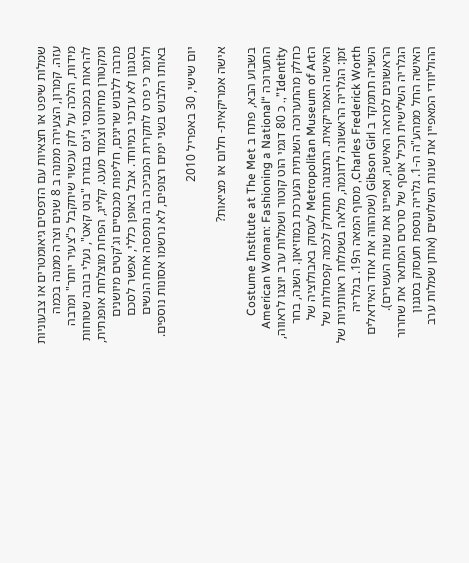שמלות שיפט או חצאיות עם הדפסים גיאומטרים או צבעוניות עזה. קמרון, הצעירה ממנה ב 8 שנים וצרה ממנה בכמה מידות, הלכה על לוק עכשוי שיתקבל כ"צעיר יותר" ומרבה להראות במכנסי ג'ינס בגזרת "בוט קאט", נעלי בובה שטוחות ומקטורן מחיווט וצמוד מעט. קלייג, הפחת מוצלחת אופנתית, מרבה ללבוש שריגים, חליפות מכנסיים וג'קטים מיושנים בסגנון לא עדכני במיוחד. אבל באופן כללי, אפשר לסכם ולומר כי פרט לתקרית המביכה בה נתפסה אחת הנשים באותו הלבוש בשני ימים רצופים, לא נרשמו אסונות נוספים.

יום שישי, 30 באפריל 2010

אישה אמריקאית- חלום או מציאות?

בשבוע הבא, פתח ב Costume Institute at The Met התערוכה “American Woman: Fashioning a National Identity”,. כ 80 דגמי הוט קוטור ושמלות ערב יוצגו לראווה, כחלק מהתערוכה השנתית הנערכת במוזיאון. השנה, בחר הMetropolitan Museum of Art לעסוק באבולוציה של האישה האמריקאית. התצוגה תתחלק לכמה קפסולות של זמן: הגלריה הראשונה לדוגמה, מלאה בשמלות ראוותניות של Charles Frederick Worth, מסוף המאה ה19. בגלריה השניה תתמקד ב Gibson Girl (שמהווה את אחד האידאלים הראשונים למראה האישה, ואפיינו את שנות העשרים). הגלריה השלישית תכיל אוסף של סרטים המתאר את שחרור האישה החל ממהע"ה ה-1. גלריה נוספת תעסוק בסגנון ההוליוודי המאפיין את שנות השלושים (אותן שמלות ערב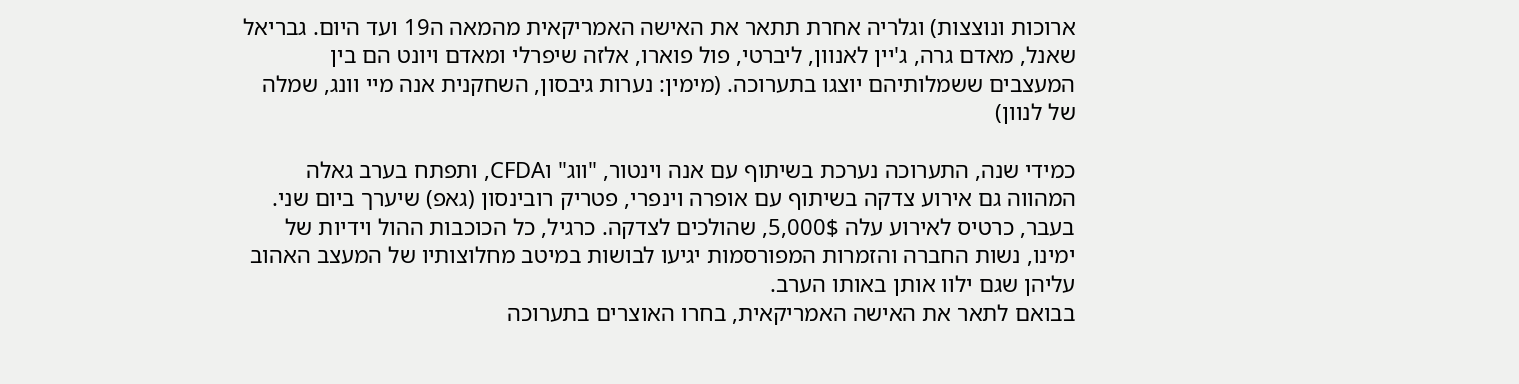ארוכות ונוצצות) וגלריה אחרת תתאר את האישה האמריקאית מהמאה ה19 ועד היום. גבריאל שאנל, מאדם גרה, ג'יין לאנוון, ליברטי, פול פוארו, אלזה שיפרלי ומאדם ויונט הם בין המעצבים ששמלותיהם יוצגו בתערוכה. (מימין: נערות גיבסון, השחקנית אנה מיי וונג, שמלה של לנוון)

כמידי שנה, התערוכה נערכת בשיתוף עם אנה וינטור, "ווג" וCFDA, ותפתח בערב גאלה המהווה גם אירוע צדקה בשיתוף עם אופרה וינפרי, פטריק רובינסון (גאפ) שיערך ביום שני. בעבר, כרטיס לאירוע עלה 5,000$, שהולכים לצדקה. כרגיל, כל הכוכבות ההול וידיות של ימינו, נשות החברה והזמרות המפורסמות יגיעו לבושות במיטב מחלוצותיו של המעצב האהוב עליהן שגם ילוו אותן באותו הערב.
בבואם לתאר את האישה האמריקאית, בחרו האוצרים בתערוכה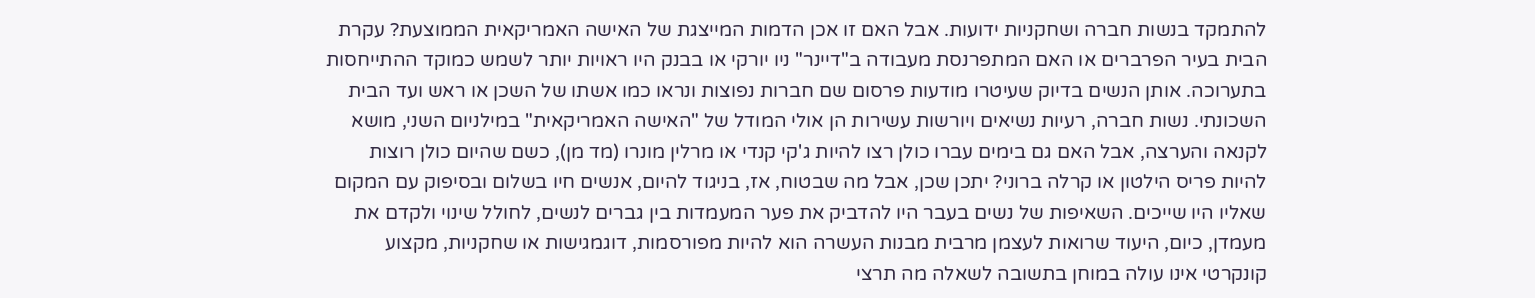להתמקד בנשות חברה ושחקניות ידועות. אבל האם זו אכן הדמות המייצגת של האישה האמריקאית הממוצעת? עקרת הבית בעיר הפרברים או האם המתפרנסת מעבודה ב"דיינר" ניו יורקי או בבנק היו ראויות יותר לשמש כמוקד ההתייחסות בתערוכה. אותן הנשים בדיוק שעיטרו מודעות פרסום שם חברות נפוצות ונראו כמו אשתו של השכן או ראש ועד הבית השכונתי. נשות חברה, רעיות נשיאים ויורשות עשירות הן אולי המודל של "האישה האמריקאית" במילניום השני, מושא לקנאה והערצה, אבל האם גם בימים עברו כולן רצו להיות ג'קי קנדי או מרלין מונרו (מד מן), כשם שהיום כולן רוצות להיות פריס הילטון או קרלה ברוני? יתכן שכן, אבל מה שבטוח, אז, בניגוד להיום, אנשים חיו בשלום ובסיפוק עם המקום שאליו היו שייכים. השאיפות של נשים בעבר היו להדביק את פער המעמדות בין גברים לנשים, לחולל שינוי ולקדם את מעמדן, כיום, היעוד שרואות לעצמן מרבית מבנות העשרה הוא להיות מפורסמות, דוגמגישות או שחקניות, מקצוע קונקרטי אינו עולה במוחן בתשובה לשאלה מה תרצי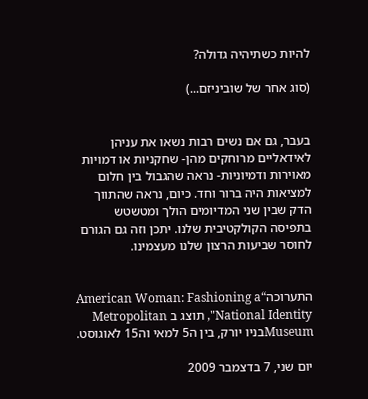להיות כשתיהיה גדולה?

(סוג אחר של שוביניזם...)


בעבר, גם אם נשים רבות נשאו את עניהן לאידאליים מרוחקים מהן- שחקניות או דמויות מאוירות ודמיוניות- נראה שהגבול בין חלום למציאות היה ברור וחד. כיום, נראה שהתווך הדק שבין שני המדיומים הולך ומטשטש בתפיסה הקולקטיבית שלנו. יתכן וזה גם הגורם לחוסר שביעות הרצון שלנו מעצמינו.


התערוכה“American Woman: Fashioning a National Identity", תוצג ב Metropolitan Museumבניו יורק, בין ה5 למאי וה15 לאוגוסט.

יום שני, 7 בדצמבר 2009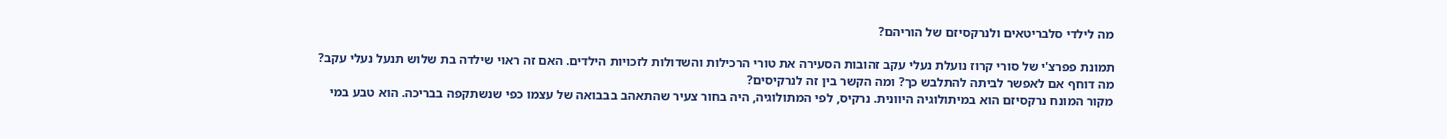מה לילדי סלבריטאים ולנרקסיזם של הוריהם?

תמונת פפרצ'י של סורי קרוז נועלת נעלי עקב זהובות הסעירה את טורי הרכילות והשדולות לזכויות הילדים. האם זה ראוי שילדה בת שלוש תנעל נעלי עקב? מה דוחף אם לאפשר לביתה להתלבש כך? ומה הקשר בין זה לנרקיסים?
מקור המונח נרקסיזם הוא במיתולוגיה היוונית. נרקיס, לפי המתולוגיה, היה בחור צעיר שהתאהב בבבואה של עצמו כפי שנשתקפה בבריכה. הוא טבע במי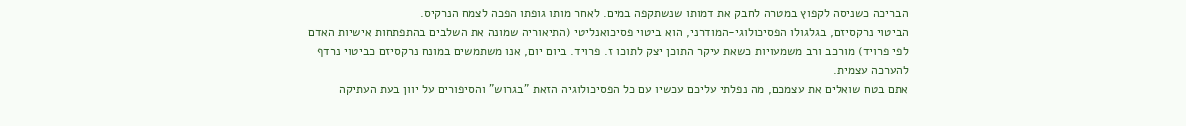הבריכה כשניסה לקפוץ במטרה לחבק את דמותו שנשתקפה במים. לאחר מותו גופתו הפכה לצמח הנרקיס.
הביטוי נרקסיזם, בגלגולו הפסיכולוגי-המודרני, הוא ביטוי פסיכואנליטי (התיאוריה שמונה את השלבים בהתפתחות אישיות האדם לפי פרויד) מורכב ורב משמעויות כשאת עיקר התוכן יצק לתוכו ז. פרויד. ביום יום, אנו משתמשים במונח נרקסיזם כביטוי נרדף להערכה עצמית.
אתם בטח שואלים את עצמכם, מה נפלתי עליכם עכשיו עם כל הפסיכולוגיה הזאת "בגרוש" והסיפורים על יוון בעת העתיקה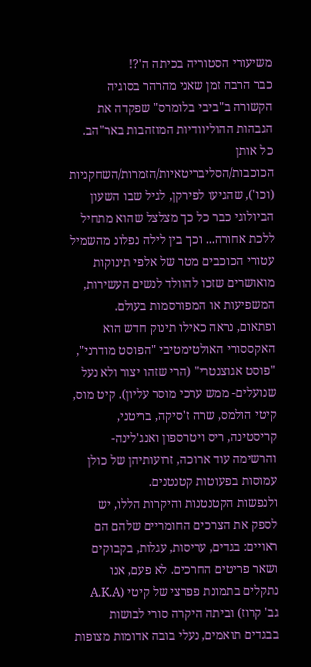משיעורי הסטוריה בכיתה ה'?!
כבר הרבה זמן שאני מהרהר בסוגיה הקשורה ב"ביבי בלומרס" שפקדה את הגבהות ההוליוודיות המוזהבות באר"הב. כל אותן הכוכבות/הסליבריטאיות/הזמרות/השחקניות (וכו'), שהגיעו לפירקן, לגיל שבו השעון הביולוגי כבר כל כך מצלצל שהוא מתחיל ללכת אחורה... וכך בין לילה נפלונ מהשמיל עטורי הכוכבים מטר של אלפי תינוקות מואושרים שזכו להוולד לנשים העשירות, המשפיעות או המפורסמות בעולם.
ופתאום, נראה כאילו תינוק חדש הוא האקססורי האולטימטיבי "הפוסט מודרני", "פוסט אגוצנטרי" (הרי שזהו יצור ולא נעל שנועלים- ממש ערכי מוסר עליון). קיט מוס, קיטי הולמס, שרה ז'סיקה, בריטני, קריסטינה, ריס ויטרספון ואנג'לינה- והרשימה עוד ארוכה, זרועותיהן של כולן עמוסות בפעוטות קטנטנים.
ולנפשות הקטנטנות והיקרות הללו, יש לספק את הצרכים החומריים שלהם הם ראויים: בגדים, עריסות, עגלות, בקבוקים ושאר פריטים החרכים. לא פעם, אנו נתקלים בתמונת פפרצי של קיטי (A.K.A גב' קרוז) וביתה היקרה סורי לבושות בבגדים תואמים, נעלי בובה אדומות מצופות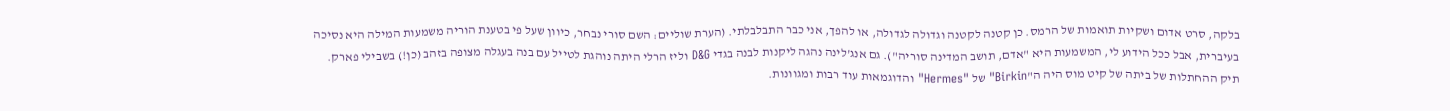בלקה, סרט אדום ושקיות תואמות של הרמס. כן קטנה לקטנה וגדולה לגדולה, או להפך, אני כבר התבלבלתי. (הערת שוליים: השם סורי נבחר, כיוון שעל פי בטענת הוריה משמעות המילה היא נסיכה בעיברית, אבל ככל הידוע לי, המשמעות היא "אדם, תושב המדינה סוריה"). גם אנג'לינה נהגה ליקנות לבנה בגדי D&G וליז הרלי היתה נוהגת לטייל עם בנה בעגלה מצופה בזהב (כן!) בשבילי פארק. תיק ההחתלות של ביתה של קיט מוס היה ה"Birkin" של "Hermes" והדוגמאות עוד רבות ומגוונות.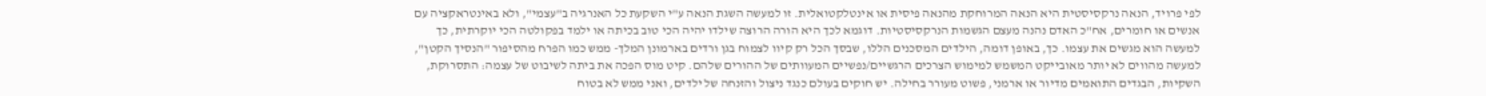לפי פרויד, הנאה נרקסיסטית היא הנאה המרוחקת מהנאה פיסית או אינטלקטואלית. זו למעשה השגת הנאה ע"י השקעת כל האנרגיה ב"עצמי", ולא באינטראקציה עם אנשים או חומרים, אח"כ האדם נהנה מעצם הגשמות הנרקסיסטיות. דוגמא לכך היא הורה הרוצה שילדו יהיה הכי טוב בכיתה או ילמד בפקולטה הכי יוקרתית, כך למעשה הוא מגשים את עצמו. כך, באופן דומה, הילדים המסכנים הללו, שבסך הכל רק קיוו לצמוח בגן ורדים בארמונן המלך- ממש כמו הפרח מהסיפור "הנסיך הקטן", למעשה מהווים לא יותר מאובייקט המשמש למימוש הצרכים הרגשיים/נפשיים המעוותים של ההורים שלהם. קיט מוס הפכה את ביתה לשיבוט של עצמה: התסרוקת, השקיות, הבגדים התואמים מדיור או ארמני, פשוט מעורר בחילה. יש חוקים בעולם כנגד ניצול והזנחה של ילדים, ואני ממש לא בטוח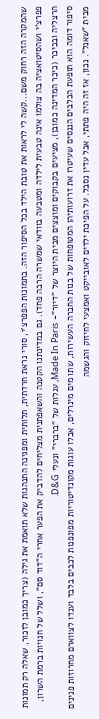שהמקרה הזה רחוק משם...קשה לי לראות את טובת הילד בכל הסיפור הזה. בתמונות הפפרצ'י, סורי נראת חרדתית, תלותית ומפגינה התנהגות שלא תואמת את גילה (צריך כמובן לזכור, שאלה רק תמונות פפרצ'י ושהסיטואציה בה צולמו אינה טבעית לילדה ומטבעה בוודאי שמשרה הרבה פחד). גם במדינתנו הקטנה והשאפתנית מצליחים להדביק את הפער אחרי ה"דוד סם", ושלל של חנויות ברמת השרון, הרצליה ובכיכר (כיכר המדינה כמובן), מציעים בקבוקים ומוצצים מבית היוצר של "דיור"- Made In Paris, עגלות של "ברברי" ונעלי D&G.
סיפור דומה הוא תופעת הכלבים הננסים שעיטרו את זרועותיהן המטופחות של בנות החברה העשירות, שתו מים מינרלים, אכלו עוגות מקונדיטוריות מפונפנות לכבים בלבד וענדו לצווארם מחרוזות פנינים מבית "שאנל". נכון, אז זה היה פתתי, אבל עדין נסבל. על הפיכת ילדים לאובייקט ואמצעי לחיזוק והגשמה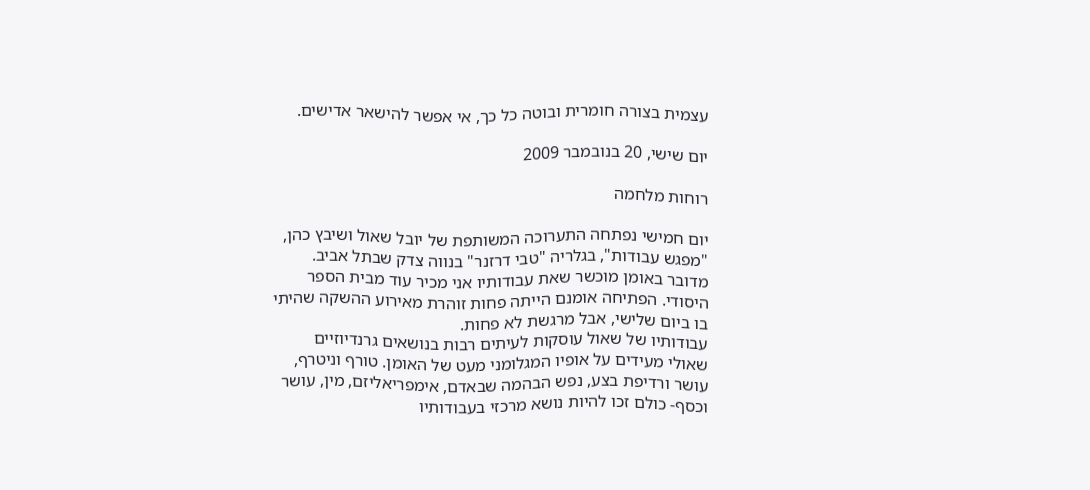עצמית בצורה חומרית ובוטה כל כך, אי אפשר להישאר אדישים.

יום שישי, 20 בנובמבר 2009

רוחות מלחמה

יום חמישי נפתחה התערוכה המשותפת של יובל שאול ושיבץ כהן, "מפגש עבודות", בגלריה "טבי דרזנר" בנווה צדק שבתל אביב. מדובר באומן מוכשר שאת עבודותיו אני מכיר עוד מבית הספר היסודי. הפתיחה אומנם הייתה פחות זוהרת מאירוע ההשקה שהיתי בו ביום שלישי, אבל מרגשת לא פחות.
עבודותיו של שאול עוסקות לעיתים רבות בנושאים גרנדיוזיים שאולי מעידים על אופיו המגלומני מעט של האומן. טורף וניטרף, עושר ורדיפת בצע, נפש הבהמה שבאדם, אימפריאליזם, מין, עושר וכסף- כולם זכו להיות נושא מרכזי בעבודותיו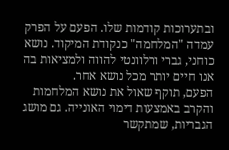ובתערוכות קודמות שלו. הפעם על הפרק עמדה "המלחמה" כנקודת המיקוד. נושא כוחני, גברי ורלוונטי להווה ולמציאות בה אנו חיים יותר מכל נושא אחר.
הפעם, תוקף שאול את נושא המלחמות והקרב באמצעות דימוי האונייה. גם מושג הגבריות, שמתקשר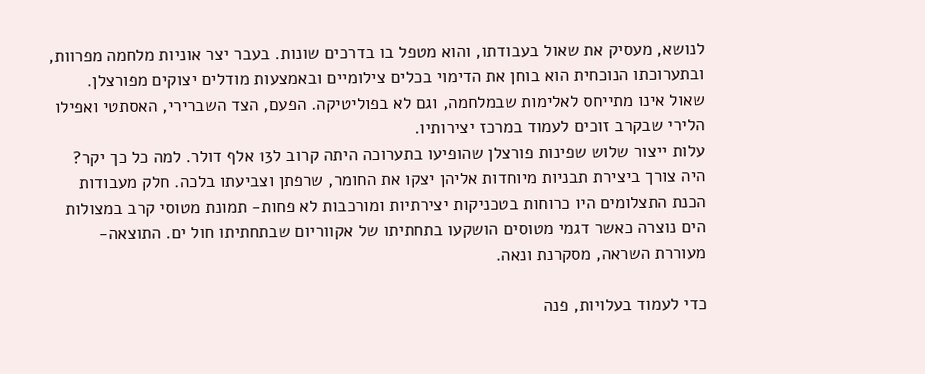לנושא, מעסיק את שאול בעבודתו, והוא מטפל בו בדרכים שונות. בעבר יצר אוניות מלחמה מפרוות, ובתערוכתו הנוכחית הוא בוחן את הדימוי בכלים צילומיים ובאמצעות מודלים יצוקים מפורצלן. שאול אינו מתייחס לאלימות שבמלחמה, וגם לא בפוליטיקה. הפעם, הצד השברירי, האסתטי ואפילו הלירי שבקרב זוכים לעמוד במרכז יצירותיו.
עלות ייצור שלוש שפינות פורצלן שהופיעו בתערוכה היתה קרוב ל13 אלף דולר. למה כל כך יקר? היה צורך ביצירת תבניות מיוחדות אליהן יצקו את החומר, שרפתן וצביעתו בלכה. חלק מעבודות הכנת התצלומים היו כרוחות בטכניקות יצירתיות ומורכבות לא פחות- תמונת מטוסי קרב במצולות הים נוצרה כאשר דגמי מטוסים הושקעו בתחתיתו של אקווריום שבתחתיתו חול ים. התוצאה- מעוררת השראה, מסקרנת ונאה.

כדי לעמוד בעלויות, פנה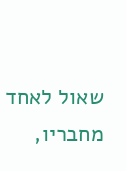שאול לאחד מחבריו,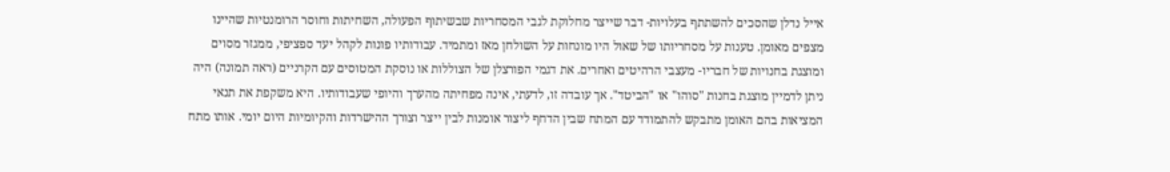אייל נדלן שהסכים להשתתף בעלויות- דבר שייצר מחלוקת לגבי המסחריות שבשיתוף הפעולה, השחיתות וחוסר הרומנטיות שהיינו מצפים מאומן. טענות על מסחריותו של שאול היו מונחות על השולחן מאז ומתמיד. עבודותיו פונות לקהל יעד ספציפי, ממגזר מסוים ומוצגת בחנויות של חבריו- מעצבי הרהיטים ואחרים. את דגמי הפורצלן של הצוללות או נוסקת המטוסים עם הקרניים (ראה תמונה) היה ניתן לדמיין מוצגת בחנות "סוהו" או "הביטד". אך עובדה זו, לדעתי, אינה מפחיתה מהערך והיופי שעבודותיו. היא משקפת את תנאי המציאות בהם האומן מתבקש להתמודד עם המתח שבין הדחף ליצור אומנות לבין ייצר וצורך ההישרדות והקיומיות היום יומי. אותו מתח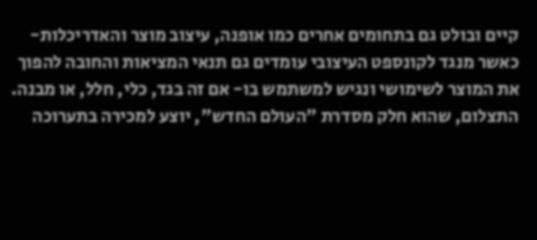קיים ובולט גם בתחומים אחרים כמו אופנה, עיצוב מוצר והאדריכלות- כאשר מנגד לקונספט העיצובי עומדים גם תנאי המציאות והחובה להפוך את המוצר לשימושי ונגיש למשתמש בו- אם זה בגד, כלי, חלל, או מבנה.
התצלום, שהוא חלק מסדרת "העולם החדש", יוצע למכירה בתערוכה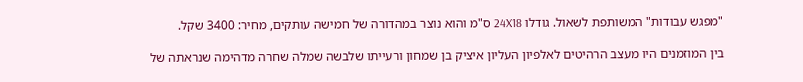"מפגש עבודות" המשותפת לשאול. גודלו 24X18 ס"מ והוא נוצר במהדורה של חמישה עותקים, מחיר: 3400 שקל.

בין המוזמנים היו מעצב הרהיטים לאלפיון העליון איציק בן שמחון ורעייתו שלבשה שמלה שחרה מדהימה שנראתה של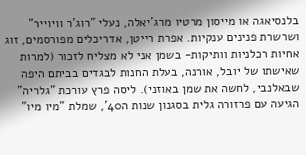בלנסיאגה או מייסון מרטיו מרג'יאלה, נעלי "רוג'ר וויוייר" ושרשרת פנינים ענקיות. אפרת רייטן, אדריכלים מפורסמים, זוג אחיות רכלניות וותיקות- בשמן אני לא מצליח לזכור (למרות שאישתו של יובל, אורנה, בעלת החנות לבגדים בביתם היפה שבאלנבי, לחשה את שמן באוזני). ליסה פרץ עורכת "גלריה" הגיעה עם פרזורה גלית בסגנון שנות ה40', שמלת "מיו מיו"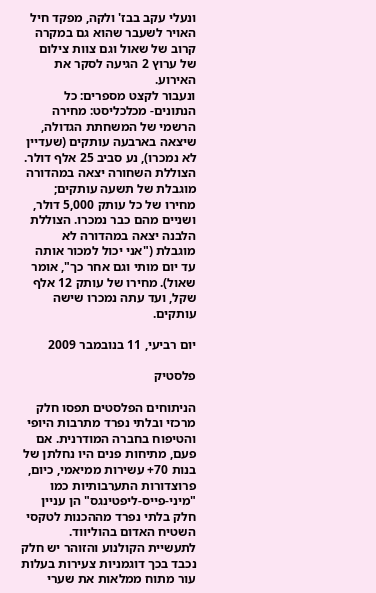ונעלי עקב בבז' ולקה, מפקד חיל האויר לשעבר שהוא גם במקרה קרוב של שאול וגם צוות צילום של ערוץ 2 הגיעה לסקר את האירוע.
ונעבור לקצט מספרים: כל הנתונים- מכלכליסט: מחירה הרשמי של המשחתת הגדולה, שיצאה בארבעה עותקים (שעדיין לא נמכרו), נע סביב 25 אלף דולר. הצוללת השחורה יצאה במהדורה מוגבלת של תשעה עותקים; מחירו של כל עותק 5,000 דולר, ושניים מהם כבר נמכרו. הצוללת הלבנה יצאה במהדורה לא מוגבלת ("אני יכול למכור אותה עד יום מותי וגם אחר כך", אומר שאול). מחירו של עותק 12 אלף שקל, ועד עתה נמכרו שישה עותקים.

יום רביעי, 11 בנובמבר 2009

פלסטיק

הניתוחים הפלסטים תפסו חלק מרכזי ובלתי נפרד מתרבות היופי והטיפוח בחברה המודרנית. אם פעם, מתיחות פנים היו נחלתן של בנות 70+ עשירות ממיאמי, כיום, פרוצדורות התערבותיות כמו "מיני-פייס-ליפטינגס" הן עניין חלק בלתי נפרד מההכנות לטקסי השטיח האדום בהוליווד.
לתעשיית הקולנוע והזוהר יש חלק נכבד בכך דוגמניות צעירות בעלות עור מתוח ממלאות את שערי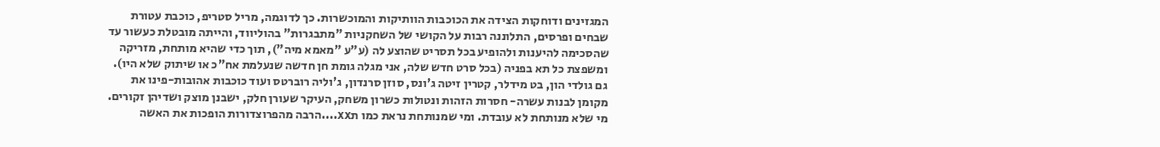המגזינים ודוחקות הצידה את הכוכבות הוותיקות והמוכשרות. כך לדוגמה, מריל סטריפ, כוכבת עטורת שבחים ופרסים, התלוננה רבות על הקושי של השחקניות "מתבגרות" בהוליווד, והייתה מובטלת כעשור עד שהסכימה להיענות ולהופיע בכל תסריט שהוצע לה (ע"ע "מאמא מיה"), תוך כדי שהיא מותחת, מזריקה ומשפצת כל תא בפניה (בכל סרט חדש שלה, אני מגלה גומת חן חדשה שנעלמת אח"כ או שיתוק שלא היו). גם גולדי הון, בט מידלר, קטרין זיטה ג'ונס, סוזן סרנדון, ג'וליה רוברטס ועוד כוכבות אהובות-פינו את מקומן לבנות עשרה- חסרות הזהות ונטולות כשרון משחק, העיקר שעורן חלק, ישבנן מוצק ושדיהן זקורים.
מי שלא מנותחת לא עובדת. ומי שמנותחת נראת כמו תxx....הרבה מהפרוצדורות הופכות את האשה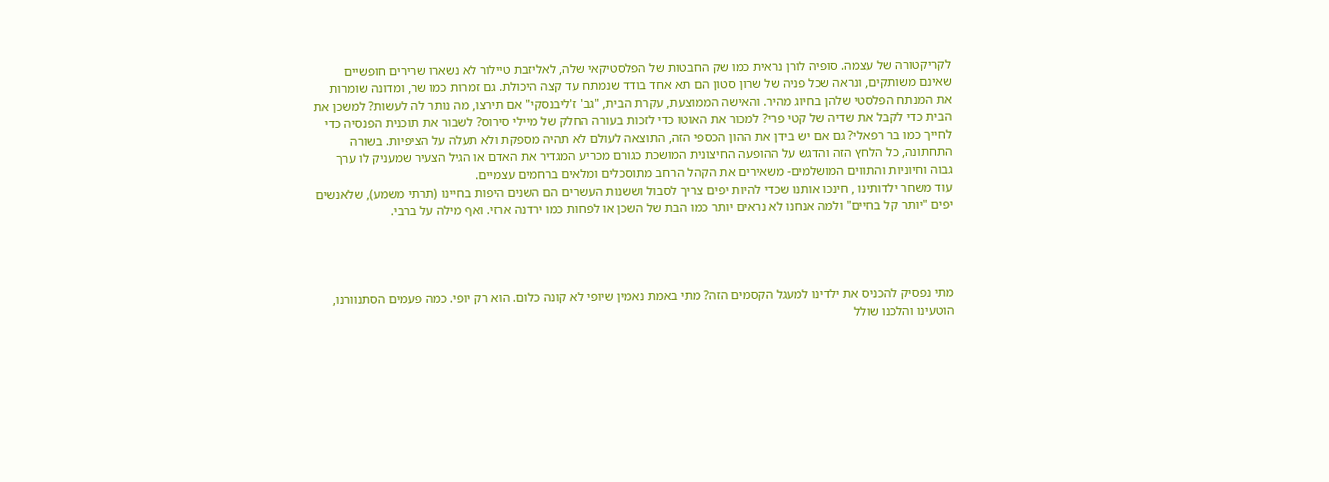לקריקטורה של עצמה. סופיה לורן נראית כמו שק החבטות של הפלסטיקאי שלה, לאליזבת טיילור לא נשארו שרירים חופשיים שאינם משותקים, ונראה שכל פניה של שרון סטון הם תא אחד בודד שנמתח עד קצה היכולת. גם זמרות כמו שר, ומדונה שומרות את המנתח הפלסטי שלהן בחיוג מהיר. והאישה הממוצעת, עקרת הבית, "גב' ז'ליבנסקי" אם תירצו, מה נותר לה לעשות? למשכן את הבית כדי לקבל את שדיה של קטי פרי? למכור את האוטו כדי לזכות בעורה החלק של מיילי סירוס? לשבור את תוכנית הפנסיה כדי לחייך כמו בר רפאלי? גם אם יש בידן את ההון הכספי הזה, התוצאה לעולם לא תהיה מספקת ולא תעלה על הציפיות. בשורה התחתונה, כל הלחץ הזה והדגש על ההופעה החיצונית המושכת כגורם מכריע המגדיר את האדם או הגיל הצעיר שמעניק לו ערך גבוה וחיוניות והתווים המושלמים- משאירים את הקהל הרחב מתוסכלים ומלאים ברחמים עצמיים.
עוד משחר ילדותינו , חינכו אותנו שכדי להיות יפים צריך לסבול וששנות העשרים הם השנים היפות בחיינו (תרתי משמע), שלאנשים יפים "יותר קל בחיים" ולמה אנחנו לא נראים יותר כמו הבת של השכן או לפחות כמו ירדנה ארזי. ואף מילה על ברבי.




מתי נפסיק להכניס את ילדינו למעגל הקסמים הזה? מתי באמת נאמין שיופי לא קונה כלום. הוא רק יופי. כמה פעמים הסתנוורנו, הוטעינו והלכנו שולל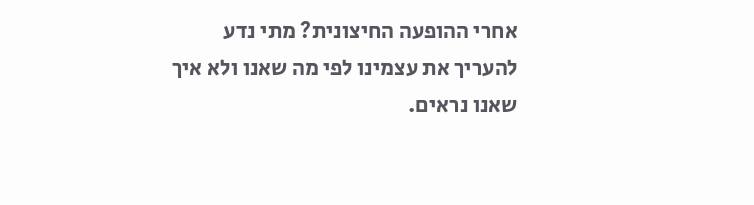אחרי ההופעה החיצונית? מתי נדע להעריך את עצמינו לפי מה שאנו ולא איך שאנו נראים.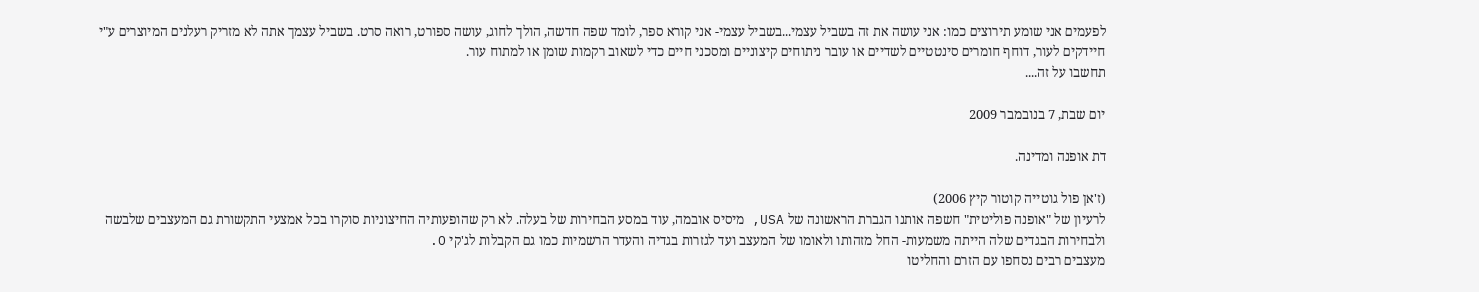לפעמים אני שומע תירוצים כמו: אני עושה את זה בשביל עצמי...בשביל עצמי- אני קורא ספר, לומד שפה חדשה, הולך לחוג, עושה ספורט, רואה סרט. בשביל עצמך אתה לא מזריק רעלנים המיוצרים ע"י חיידקים לעור, דוחף חומרים סינטטיים לשדיים או עובר ניתוחים קיצוניים ומסכני חיים כדי לשאוב רקמות שומן או למתוח עור.
תחשבו על זה....

יום שבת, 7 בנובמבר 2009

דת אופנה ומדינה.

(ז'אן פול גוטייה קוטור קיץ 2006)
לרעיון של "אופנה פוליטית" חשפה אותנו הגברת הראשונה של USA, מיסיס אובמה, עוד במסע הבחירות של בעלה. לא רק שהופעותיה החיצוניות סוקרו בכל אמצעי התקשורת גם המעצבים שלבשה ולבחירות הבגדים שלה הייתה משמעות- החל מזהותו ולאומו של המעצב ועד לגזרות בגדיה והעדר הרשמיות כמו גם הקבלות לג'קי O.
מעצבים רבים נסחפו עם הזרם והחליטו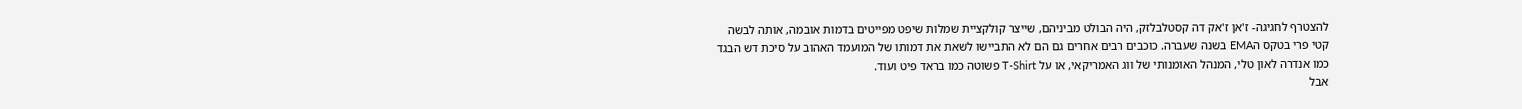להצטרף לחגיגה- ז'אן ז'אק דה קסטלבלזק, היה הבולט מביניהם, שייצר קולקציית שמלות שיפט מפייטים בדמות אובמה, אותה לבשה קטי פרי בטקס הEMA בשנה שעברה. כוכבים רבים אחרים גם הם לא התביישו לשאת את דמותו של המועמד האהוב על סיכת דש הבגד כמו אנדרה לאון טלי, המנהל האומנותי של ווג האמריקאי, או על T-Shirt פשוטה כמו בראד פיט ועוד.
אבל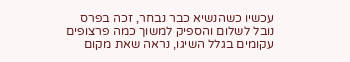עכשיו כשהנשיא כבר נבחר, זכה בפרס נובל לשלום והספיק למשוך כמה פרצופים עקומים בגלל השיגו, נראה שאת מקום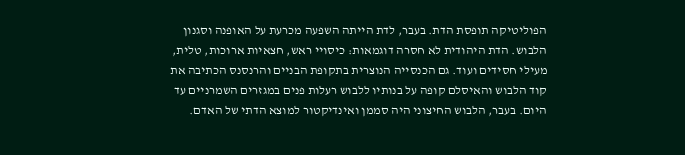הפוליטיקה תופסת הדת. בעבר, לדת הייתה השפעה מכרעת על האופנה וסגנון הלבוש. הדת היהודית לא חסרה דוגמאות: כיסויי ראש, חצאיות ארוכות, טלית, מעילי חסידים ועוד. גם הכנסייה הנוצרית בתקופת הבניים והרנסנס הכתיבה את קוד הלבוש והאיסלם קופה על בנותיו ללבוש רעלות פנים במגזרים השמרניים עד היום. בעבר, הלבוש החיצוני היה סממן ואינדיקטור למוצא הדתי של האדם.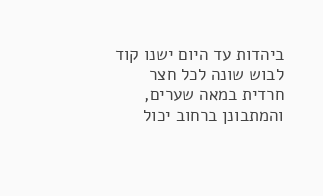ביהדות עד היום ישנו קוד לבוש שונה לכל חצר חרדית במאה שערים, והמתבונן ברחוב יכול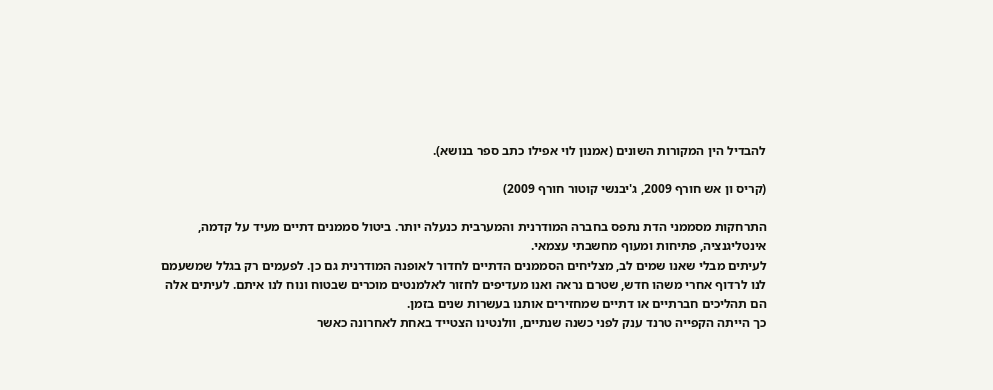להבדיל הין המקורות השונים (אמנון לוי אפילו כתב ספר בנושא).

(קריס ון אש חורף 2009, ג'יבנשי קוטור חורף 2009)

התרחקות מסממני הדת נתפס בחברה המודרנית והמערבית כנעלה יותר. ביטול סממנים דתיים מעיד על קדמה, אינטליגנציה, פתיחות ומעוף מחשבתי עצמאי.
לעיתים מבלי שאנו שמים לב, מצליחים הסממנים הדתיים לחדור לאופנה המודרנית גם כן. לפעמים רק בגלל שמשעמם לנו לרדוף אחרי משהו חדש, שטרם נראה ואנו מעדיפים לחזור לאלמנטים מוכרים שבטוח ונוח לנו איתם. לעיתים אלה הם תהליכים חברתיים או דתיים שמחזירים אותנו בעשרות שנים בזמן.
כך הייתה הקפייה טרנד ענק לפני כשנה שנתיים, וולנטינו הצטייד באחת לאחרונה כאשר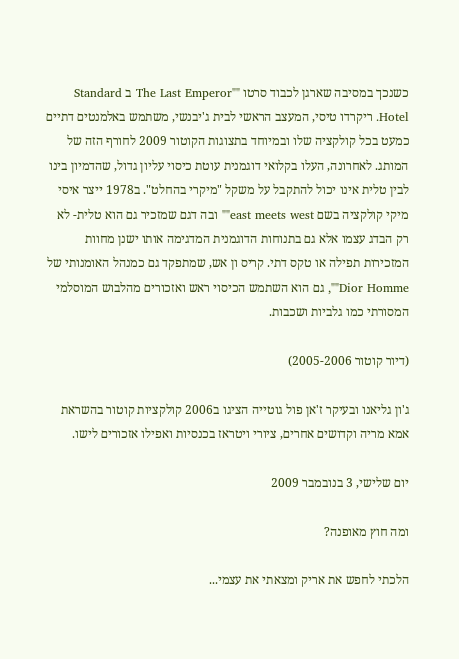כשנכך במסיבה שארגן לכבוד סרטו ""The Last Emperor ב Standard Hotel. ריקרדו טיסי, המעצב הראשי לבית ג'יבנשי, משתמש באלמנטים דתיים כמעט בכל קולקציה שלו ובמיוחד בתצוגות הקוטור 2009 לחורף הזה של המותג. לאחרונה, העלו בקלואי דוגמנית עוטת כיסוי עליון גדול, שהדמיון בינו לבין טלית אינו יכול להתקבל על משקל "מיקרי בהחלט". ב1978 ייצר איסי מיקי קולקציה בשם east meets west"" ובה דגם שמזכיר גם הוא טלית- לא רק הבדג עצמו אלא גם בתנוחות הדוגמנית המדגימה אותו ישנן מחוות המזכירות תפילה או טקס דתי. קריס ון אש, שמתפקד גם כמנהל האומנותי של Dior Homme"", גם הוא השתמש הכיסוי ראש ואזכורים מהלבוש המוסלמי המסורתי כמו גלביות ושכבות.

(דיור קוטור 2005-2006)

ג'ון גליאנו ובעיקר ז'אן פול גוטייה הציגו ב2006 קולקציות קוטור בהשראת אמא מריה וקדושים אחרים, ציורי ויטראז בכנסיות ואפילו אזכורים לישו.

יום שלישי, 3 בנובמבר 2009

ומה חוץ מאופנה?

הלכתי לחפש את אריק ומצאתי את עצמי...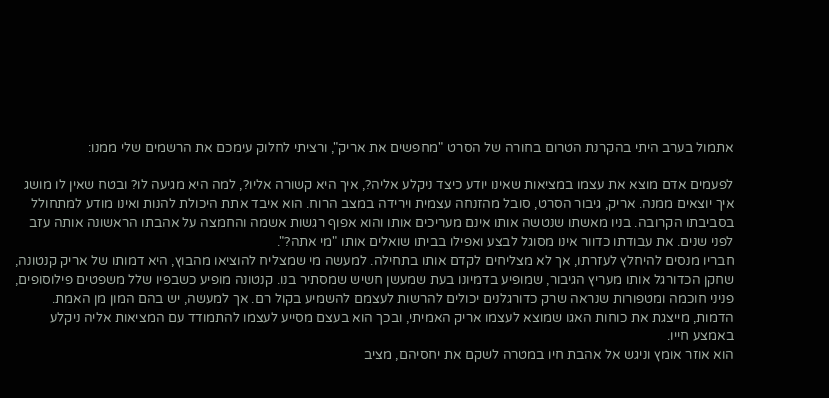אתמול בערב היתי בהקרנת הטרום בחורה של הסרט "מחפשים את אריק", ורציתי לחלוק עימכם את הרשמים שלי ממנו:

לפעמים אדם מוצא את עצמו במציאות שאינו יודע כיצד ניקלע אליה?, איך היא קשורה אליו?, למה היא מגיעה לו? ובטח שאין לו מושג איך יוצאים ממנה. אריק, גיבור הסרט, סובל מהזנחה עצמית וירידה במצב הרוח. הוא איבד אתת היכולת להנות ואינו מודע למתחולל בסביבתו הקרובה. בניו מאשתו שנטשה אותו אינם מעריכים אותו והוא אפוף רגשות אשמה והחמצה על אהבתו הראשונה אותה עזב לפני שנים. את עבודתו כדוור אינו מסוגל לבצע ואפילו בביתו שואלים אותו "מי אתה?".
חבריו מנסים להיחלץ לעזרתו, אך לא מצליחים לקדם אותו בתחילה. למעשה מי שמצליח להוציאו מהבוץ, היא דמותו של אריק קנטונה, שחקן הכדורגל אותו מעריץ הגיבור, שמופיע בדמיונו בעת שמעשן חשיש שמסתיר בנו. קנטונה מופיע כשבפיו שלל משפטים פילוסופים, פניני חוכמה ומטפורות שנראה שרק כדורגלנים יכולים להרשות לעצמם להשמיע בקול רם. אך למעשה, יש בהם המון מן האמת. הדמות, מייצגת את כוחות האגו שמוצא לעצמו אריק האמיתי, ובכך הוא בעצם מסייע לעצמו להתמודד עם המציאות אליה ניקלע באמצע חייו.
הוא אוזר אומץ וניגש אל אהבת חיו במטרה לשקם את יחסיהם, מציב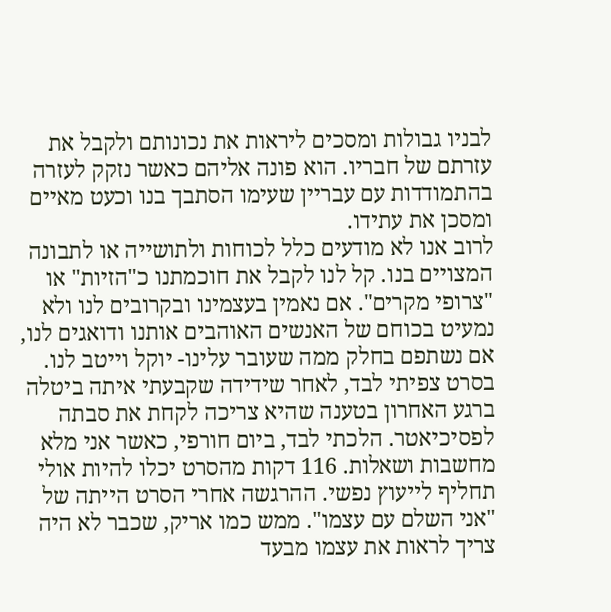לבניו גבולות ומסכים ליראות את נכונותם ולקבל את עזרתם של חבריו. הוא פונה אליהם כאשר נזקק לעזרה בהתמודדות עם עבריין שעימו הסתבך בנו וכעט מאיים ומסכן את עתידו.
לרוב אנו לא מודעים כלל לכוחות ולתושייה או לתבונה המצויים בנו. קל לנו לקבל את חוכמתנו כ"הזיות" או "צרופי מקרים". אם נאמין בעצמינו ובקרובים לנו ולא נמעיט בכוחם של האנשים האוהבים אותנו ודואגים לנו, אם נשתפם בחלק ממה שעובר עלינו- יוקל וייטב לנו.
בסרט צפיתי לבד, לאחר שידידה שקבעתי איתה ביטלה ברגע האחרון בטענה שהיא צריכה לקחת את סבתה לפסיכיאטר. הלכתי לבד, ביום חורפי, כאשר אני מלא מחשבות ושאלות. 116 דקות מהסרט יכלו להיות אולי תחליף לייעוץ נפשי. ההרגשה אחרי הסרט הייתה של "אני השלם עם עצמו". ממש כמו אריק, שכבר לא היה צריך לראות את עצמו מבעד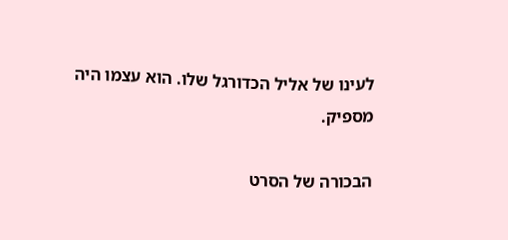לעינו של אליל הכדורגל שלו. הוא עצמו היה מספיק.

הבכורה של הסרט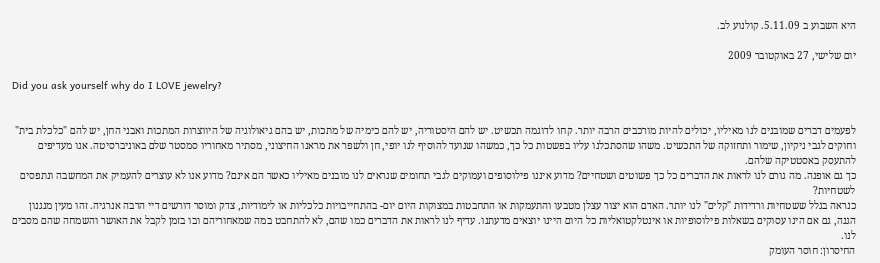היא השבוע ב 5.11.09. קולנוע לב.

יום שלישי, 27 באוקטובר 2009

Did you ask yourself why do I LOVE jewelry?


לפעמים דברים שמובנים לנו מאיליו, יכולים להיות מורכבים הרבה יותר. קחו לדוגמה תכשיט. יש להם היסטוריה, יש להם כימיה של מתכות, יש בהם גיאולוגיה של היווצרות המתכות ואבני החן, יש להם "כלכלת בית" וחוקים לגבי ניקיון, שימור ותחזוקה של התכשיט. משהו שהסתכלנו עליו בפשטות כל כך, כמשהו שנועד להוסיף לנו יופי, חן ולשפר את מראנו החיצוני, מסתיר מאחוריו סמסטר שלם באוניברסיטה. אנו מעדיפים להתעסק באסטטיקה שלהם.
כך גם אופנה. מה גורם לנו לראות את הדברים כל כך פשוטים ושטחיים? מדוע איננו פילוסופים ועמוקים לגבי תחומים שנראים לנו מובנים מאיליו כאשר הם אינם? מדוע אנו לא עוצרים להעמיק את המחשבה ונתפסים לשטחיות?
כנראה בגלל ששטחיות ורדידות "קלים" לנו יותר. האדם הוא יצור עצלן מטבעו והתעמקות או התחבטות במצוקות היום יום- בהתחייבויות כלכליות או לימודיות, צדק ומוסר דורשים דיי הרבה אנרגיה. זהו מעין מנגנון הגנה, גם אם הינו עסוקים בשאלות פילוסופיות או אינטלקטואליות כל היום היינו יוצאים מדעתנו. עדיף לנו לראות את הדברים כמו שהם, לא להתחבט במה שמאחוריהם ובו בזמן לקבל את האושר והשמחה שהם מסבים לנו.
החיסרון: חוסר העומק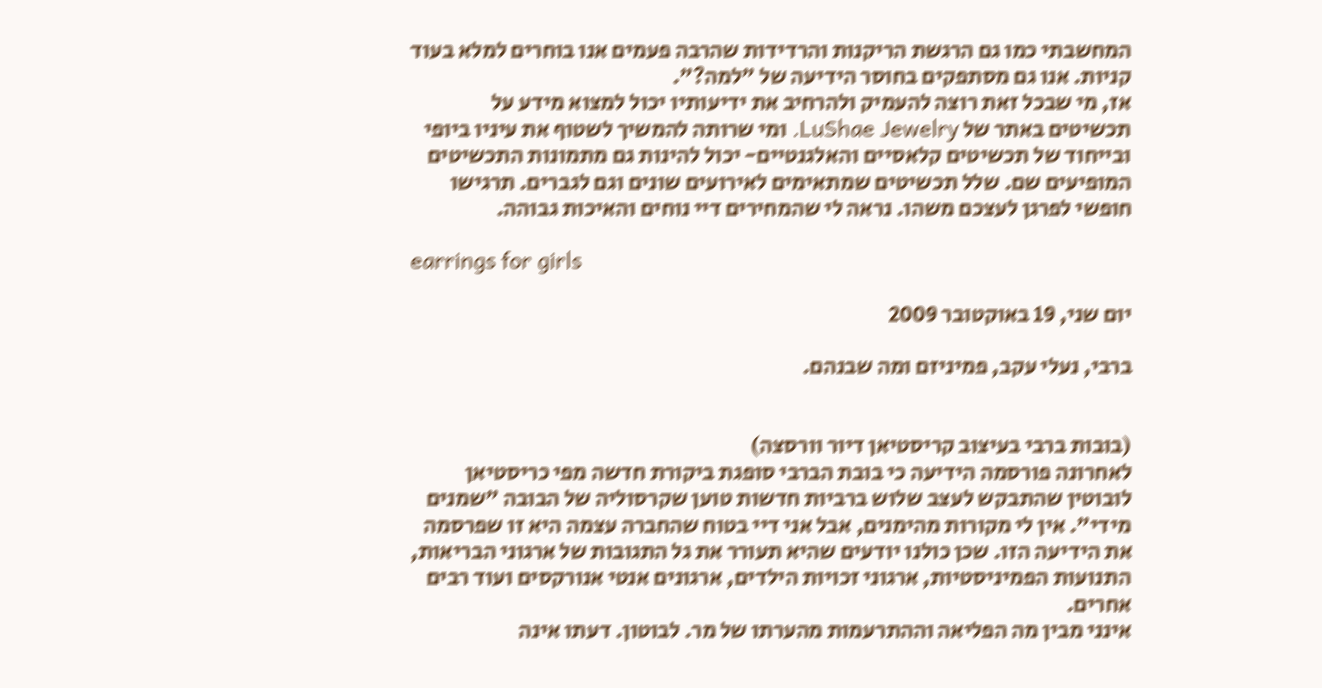המחשבתי כמו גם הרגשת הריקנות והרדידות שהרבה פעמים אנו בוחרים למלא בעוד קניות. אנו גם מסתפקים בחוסר הידיעה של "למה?".
אז, מי שבכל זאת רוצה להעמיק ולהרחיב את ידיעותיו יכול למצוא מידע על תכשיטים באתר של LuShae Jewelry. ומי שרותה להמשיך לשטוף את עיניו ביופי ובייחוד של תכשיטים קלאסיים והאלגנטיים- יכול להינות גם מתמונות התכשיטים המופיעים שם. שלל תכשיטים שמתאימים לאירועים שונים וגם לגברים. תרגישו חופשי לפרגן לעצכם משהו. נראה לי שהמחירים דיי נוחים והאיכות גבוהה.

earrings for girls

יום שני, 19 באוקטובר 2009

ברבי, נעלי עקב, פמיניזם ומה שבנהם.


(בובות ברבי בעיצוב קריסטיאן דיור וורסצה)
לאחרונה פורסמה הידיעה כי בובת הברבי סופגת ביקורת חדשה מפי כריסטיאן לובוטין שהתבקש לעצב שלוש ברביות חדשות טוען שקרסוליה של הבובה "שמנים מידי". אין לי מקורות מהימנים, אבל אני דיי בטוח שהחברה עצמה היא זו שפרסמה את הידיעה הזו. שכן כולנו יודעים שהיא תעורר את גל התגובות של ארגוני הבריאות, התנועות הפמיניסטיות, ארגוני זכויות הילדים, ארגונים אנטי אנורקסים ועוד רבים אחרים.
אינני מבין מה הפליאה וההתרעמות מהערתו של מר. לבוטון. דעתו אינה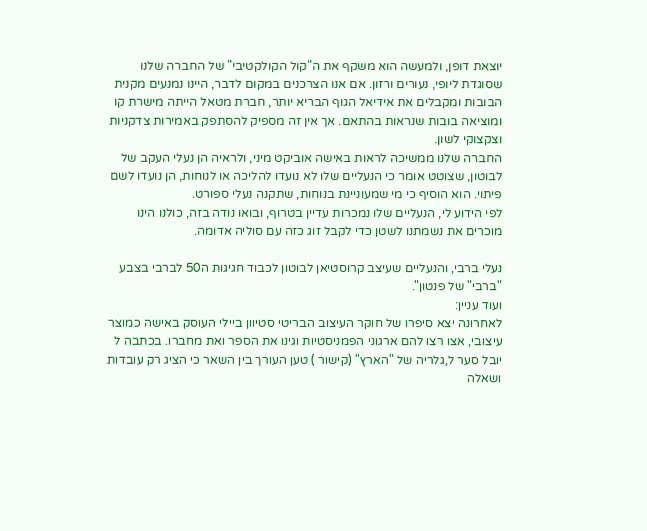יוצאת דופן, ולמעשה הוא משקף את ה"קול הקולקטיבי" של החברה שלנו שסוגדת ליופי, נעורים ורזון. אם אנו הצרכנים במקום לדבר, היינו נמנעים מקנית הבובות ומקבלים את אידיאל הגוף הבריא יותר, חברת מטאל הייתה מישרת קו ומוציאה בובות שנראות בהתאם. אך אין זה מספיק להסתפק באמירות צדקניות וצקצוקי לשון.
החברה שלנו ממשיכה לראות באישה אוביקט מיני, ולראיה הן נעלי העקב של לבוטון, שצוטט אומר כי הנעליים שלו לא נועדו להליכה או לנוחות, הן נועדו לשם פיתוי. הוא הוסיף כי מי שמעוניינת בנוחות, שתקנה נעלי ספורט.
לפי הידוע לי, הנעליים שלו נמכרות עדיין בטרוף, ובואו נודה בזה, כולנו הינו מוכרים את נשמתנו לשטן כדי לקבל זוג כזה עם סוליה אדומה.

נעלי ברבי, והנעליים שעיצב קרוסטיאן לבוטון לכבוד חגיגות ה50 לברבי בצבע "ברבי" של פנטון".
ועוד עניין:
לאחרונה יצא סיפרו של חוקר העיצוב הבריטי סטיוון ביילי העוסק באישה כמוצר עיצובי, אצו רצו להם ארגוני הפמניסטיות וגינו את הספר ואת מחברו. בכתבה ל יובל סער ל,גלריה של "הארץ" (קישור ) טען העורך בין השאר כי הציג רק עובדות ושאלה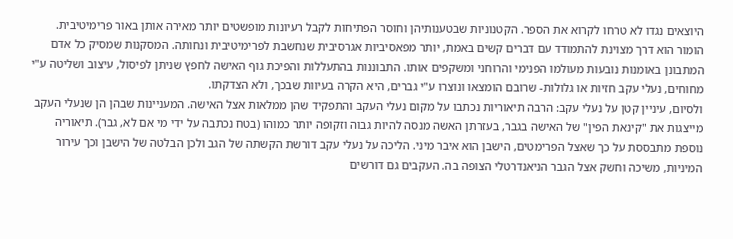היוצאים נגדו לא טרחו לקרוא את הספר. הקטנוניות שבטענותיהן וחוסר הפתיחות לקבל רעיונות מופשטים יותר מאירה אותן באור פרימיטיבית. הומור הוא דרך מצוינת להתמודד עם דברים קשים באמת, יותר מפאסיביות אגרסיבית שנחשבת לפרימיטיבית ונחותה. המסקנות שמסיק כל אדם המתבונן באומנות נובעות מעולמו הפנימי והרוחני ומשקפים אותו. התבוננות בהתעללות והפיכת גוף האישה לחפץ שניתן לפיסול, עיצוב ושליטה ע"י מחוחים, נעלי עקב חזיות או גלולות- שרובם הומצאו ונוצרו ע"י גברים, היא הקרה בעיוות שבכך, ולא הצדקתו.
ולסיום, עיניין קטן על נעלי עקב: הרבה תיאוריות נכתבו על מקום נעלי העקב והתפקיד שהן ממלאות אצל האישה. המעניינות שבהן הן שנעלי העקב מייצגות את "קינאת הפין" של האישה בגבר, בעזרתן האשה מנסה להיות גבוה וזקופה יותר כמוהו (בטח נכתבה על ידי מי אם לא, גבר). תיאוריה נוספת מתבססת על כך שאצל הפרימטים, הישבן הוא איבר מיני. הליכה על נעלי עקב דורשת הקשתה של הגב ולכן הבלטה של הישבן וכך עירור המיניות, משיכה וחשק אצל הגבר הניאנדרטלי הצופה בה. העקבים גם דורשים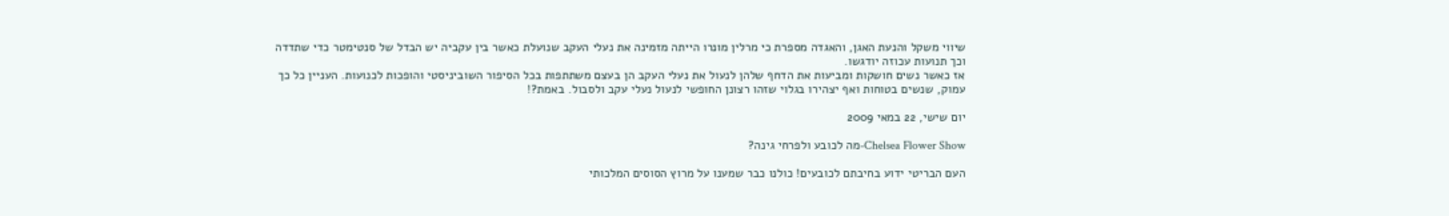שיווי משקל והנעת האגן, והאגדה מספרת כי מרלין מונרו הייתה מזמינה את נעלי העקב שנועלת כאשר בין עקביה יש הבדל של סנטימטר כדי שתדדה וכך תנועות עכוזה יודגשו.
אז כאשר נשים חושקות ומביעות את הדחף שלהן לנעול את נעלי העקב הן בעצם משתתפות בכל הסיפור השוביניסטי והופכות לכנועות. העניין כל כך עמוק, שנשים בטוחות ואף יצהירו בגלוי שזהו רצונן החופשי לנעול נעלי עקב ולסבול. באמת?!

יום שישי, 22 במאי 2009

Chelsea Flower Show-מה לכובע ולפרחי גינה?

העם הבריטי ידוע בחיבתם לכובעים! כולנו כבר שמענו על מרוץ הסוסים המלכותי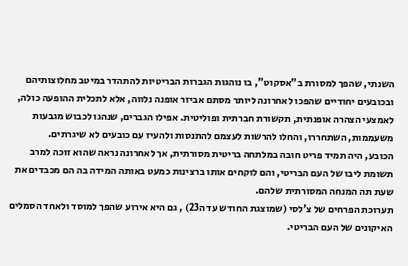השנתי, שהפך למסורת ב"אסקוט", בו נוהגות הגברות הבריטיות להתהדר במיטב מחלוצותיהם ובכובעים יחודיים שהפכו לאחרונה ליותר מסתם אביזר אופנה נלווה, אלא לתכלית ההופעה כולה, לאמצעי הצהרה אופנתית, תקשורת חברתית ופוליטית. אפילו הגברים, שנהגו לכבוש מגבעות משעממות, השתחררו, והחלו להרשות לעצמם להתנסות ולהעיז עם כובעים לא שיגרתים.
הכובע, היה תמיד פריט חובה במלתחה בריטית מסורתית, אך לאחרונה נראה שהוא זוכה למרב תשומת ליבו של העם הבריטי, והם לוקחים אותו ברצינות כמעט באותה המידה בה הם מכבדים את שעת תה המנחה המסורתית שלהם.
תערוכת הפרחים של צ'לסי (שמוצגת החודש עד ה23) , גם היא אירוע שהפך למוסד ולאחד הסמלים האיקונים של העם הבריטי.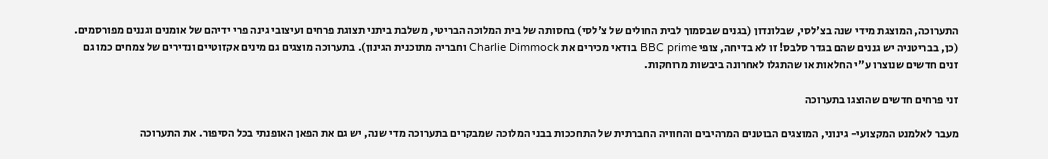התערוכה, המוצגת מידי שנה בצ'לסי, שבלונדון (בגנים שבסמוך לבית החולים של צ'לסי) בחסותה של בית המלוכה הבריטי, משלבת ביתני תצוגת פרחים ועיצובי גינה פרי ידיהם של אומנים וגננים מפורסמים. (כן, בבריטניה יש גננים שהם בגדר סלבס! זו לא בדיחה, צופי BBC prime בודאי מכירים את Charlie Dimmock וחבריה מתוכנית הגינון). בתערוכה מוצגים גם מינים אקזוטיים ונדירים של צמחים כמו גם זנים חדשים שנוצרו ע"י החלאות או שהתגלו לאחרונה ביבשות מרוחקות.

זני פרחים חדשים שהוצגו בתערוכה

מעבר לאלמנט המקצועי- גינוני, המוצגים הבוטנים המרהיבים והחוויה החברתית של התחככות בבני המלוכה שמבקרים בתערוכה מדי שנה, יש גם את הפאן האופנתי בכל הסיפור. את התערוכה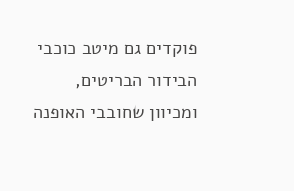פוקדים גם מיטב כוכבי הבידור הבריטים, ומכיוון שחובבי האופנה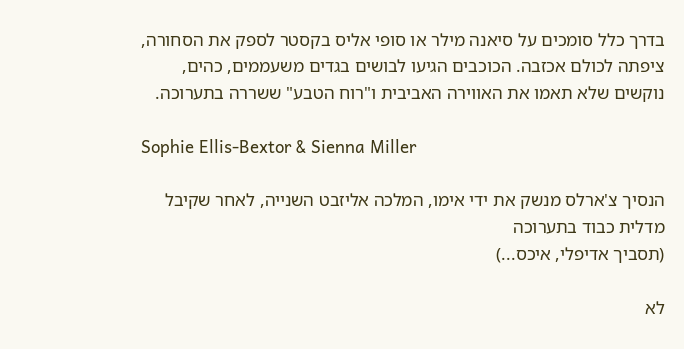בדרך כלל סומכים על סיאנה מילר או סופי אליס בקסטר לספק את הסחורה, ציפתה לכולם אכזבה. הכוכבים הגיעו לבושים בגדים משעממים, כהים, נוקשים שלא תאמו את האווירה האביבית ו"רוח הטבע" ששררה בתערוכה.

Sophie Ellis-Bextor & Sienna Miller

הנסיך צ'ארלס מנשק את ידי אימו, המלכה אליזבט השנייה, לאחר שקיבל מדלית כבוד בתערוכה
(תסביך אדיפלי, איכס...)

לא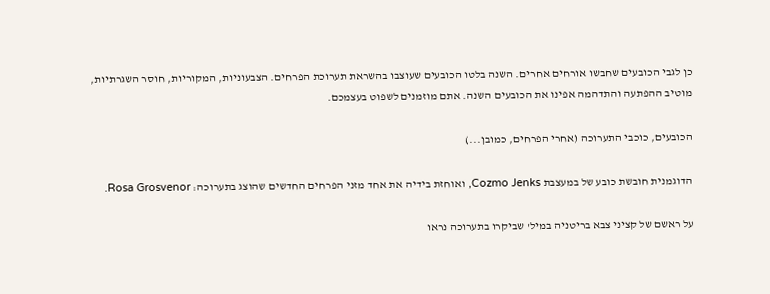כן לגבי הכובעים שחבשו אורחים אחרים. השנה בלטו הכובעים שעוצבו בהשראת תערוכת הפרחים. הצבעוניות, המקוריות, חוסר השגרתיות, מוטיב ההפתעה והתדהמה אפינו את הכובעים השנה. אתם מוזמנים לשפוט בעצמכם.

הכובעים, כוכבי התערוכה (אחרי הפרחים, כמובן...)

הדוגמנית חובשת כובע של במעצבת Cozmo Jenks, ואוחזת בידיה את אחד מזני הפרחים החדשים שהוצג בתערוכה: Rosa Grosvenor.

על ראשם של קציני צבא בריטניה במיל' שביקרו בתערוכה נראו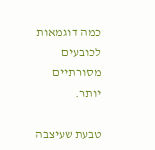כמה דוגמאות לכובעים מסורתיים יותר.

טבעת שעיצבה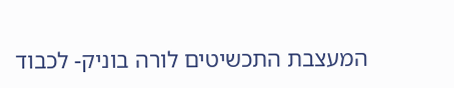המעצבת התכשיטים לורה בוניק- לכבוד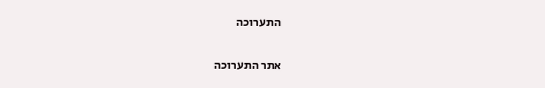התערוכה

אתר התערוכה